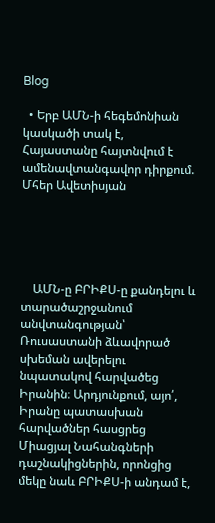Blog

  • Երբ ԱՄՆ-ի հեգեմոնիան կասկածի տակ է, Հայաստանը հայտնվում է ամենավտանգավոր դիրքում. Մհեր Ավետիսյան





    ԱՄՆ-ը ԲՐԻՔՍ-ը քանդելու և տարածաշրջանում անվտանգության՝ Ռուսաստանի ձևավորած սխեման ավերելու նպատակով հարվածեց Իրանին։ Արդյունքում, այո՛, Իրանը պատասխան հարվածներ հասցրեց Միացյալ Նահանգների դաշնակիցներին, որոնցից մեկը նաև ԲՐԻՔՍ-ի անդամ է,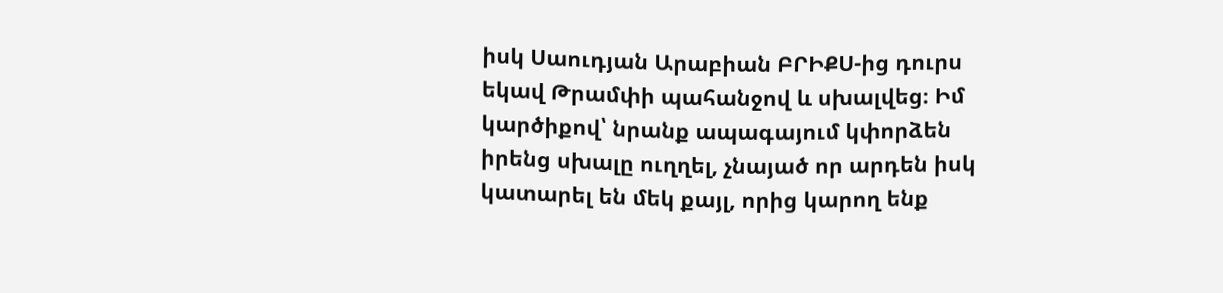իսկ Սաուդյան Արաբիան ԲՐԻՔՍ-ից դուրս եկավ Թրամփի պահանջով և սխալվեց։ Իմ կարծիքով՝ նրանք ապագայում կփորձեն իրենց սխալը ուղղել, չնայած որ արդեն իսկ կատարել են մեկ քայլ, որից կարող ենք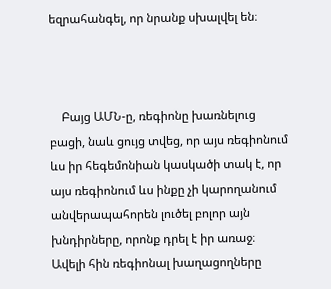եզրահանգել, որ նրանք սխալվել են։



    Բայց ԱՄՆ-ը, ռեգիոնը խառնելուց բացի, նաև ցույց տվեց, որ այս ռեգիոնում ևս իր հեգեմոնիան կասկածի տակ է, որ այս ռեգիոնում ևս ինքը չի կարողանում անվերապահորեն լուծել բոլոր այն խնդիրները, որոնք դրել է իր առաջ։ Ավելի հին ռեգիոնալ խաղացողները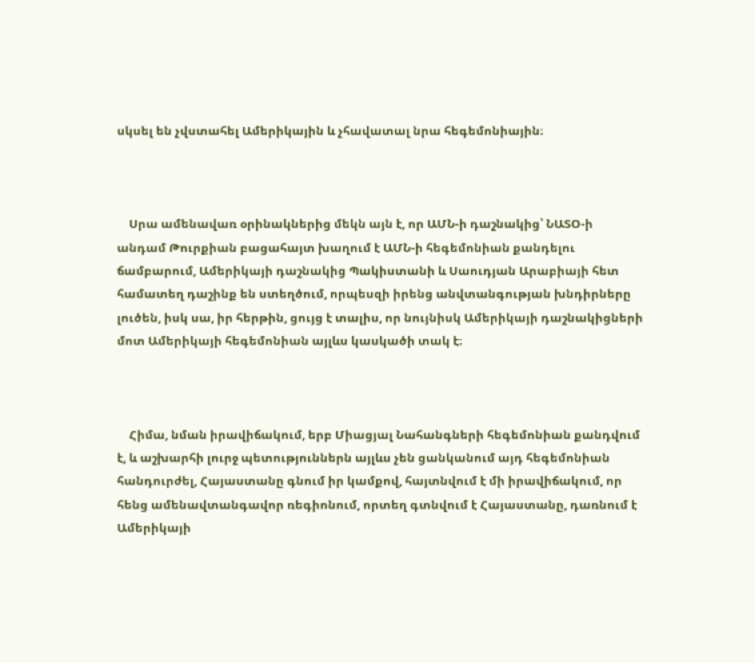սկսել են չվստահել Ամերիկային և չհավատալ նրա հեգեմոնիային։



    Սրա ամենավառ օրինակներից մեկն այն է, որ ԱՄՆ-ի դաշնակից՝ ՆԱՏՕ-ի անդամ Թուրքիան բացահայտ խաղում է ԱՄՆ-ի հեգեմոնիան քանդելու ճամբարում, Ամերիկայի դաշնակից Պակիստանի և Սաուդյան Արաբիայի հետ համատեղ դաշինք են ստեղծում, որպեսզի իրենց անվտանգության խնդիրները լուծեն, իսկ սա, իր հերթին, ցույց է տալիս, որ նույնիսկ Ամերիկայի դաշնակիցների մոտ Ամերիկայի հեգեմոնիան այլևս կասկածի տակ է։



    Հիմա, նման իրավիճակում, երբ Միացյալ Նահանգների հեգեմոնիան քանդվում է, և աշխարհի լուրջ պետություններն այլևս չեն ցանկանում այդ հեգեմոնիան հանդուրժել, Հայաստանը գնում իր կամքով, հայտնվում է մի իրավիճակում, որ հենց ամենավտանգավոր ռեգիոնում, որտեղ գտնվում է Հայաստանը, դառնում է Ամերիկայի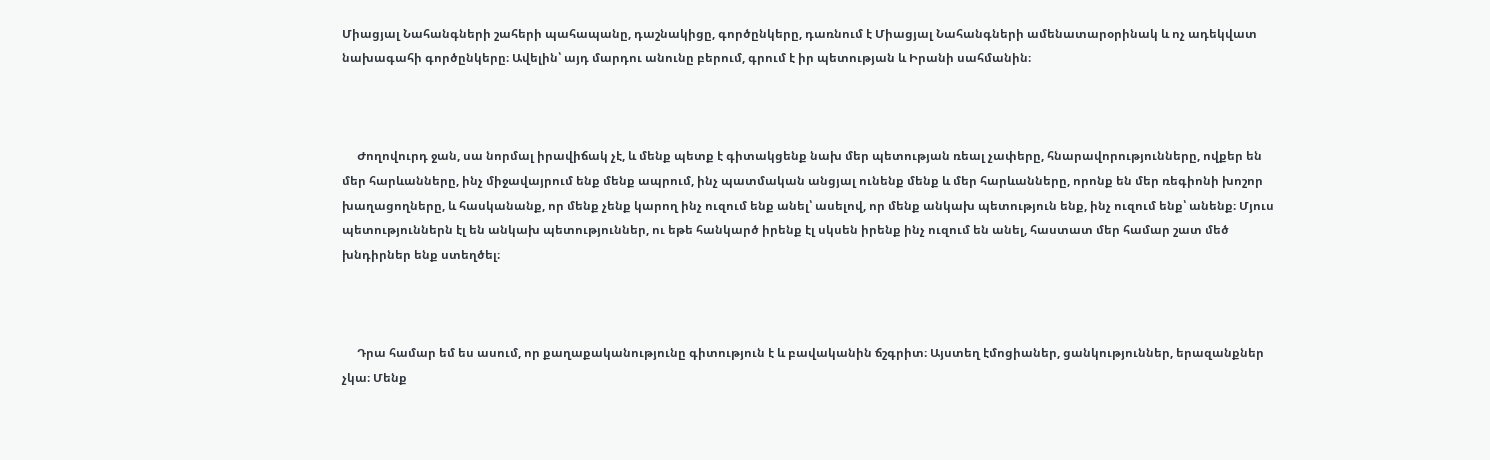Միացյալ Նահանգների շահերի պահապանը, դաշնակիցը, գործընկերը, դառնում է Միացյալ Նահանգների ամենատարօրինակ և ոչ ադեկվատ նախագահի գործընկերը։ Ավելին՝ այդ մարդու անունը բերում, գրում է իր պետության և Իրանի սահմանին։



     Ժողովուրդ ջան, սա նորմալ իրավիճակ չէ, և մենք պետք է գիտակցենք նախ մեր պետության ռեալ չափերը, հնարավորությունները, ովքեր են մեր հարևանները, ինչ միջավայրում ենք մենք ապրում, ինչ պատմական անցյալ ունենք մենք և մեր հարևանները, որոնք են մեր ռեգիոնի խոշոր խաղացողները, և հասկանանք, որ մենք չենք կարող ինչ ուզում ենք անել՝ ասելով, որ մենք անկախ պետություն ենք, ինչ ուզում ենք՝ անենք։ Մյուս պետություններն էլ են անկախ պետություններ, ու եթե հանկարծ իրենք էլ սկսեն իրենք ինչ ուզում են անել, հաստատ մեր համար շատ մեծ խնդիրներ ենք ստեղծել։



     Դրա համար եմ ես ասում, որ քաղաքականությունը գիտություն է և բավականին ճշգրիտ։ Այստեղ էմոցիաներ, ցանկություններ, երազանքներ չկա։ Մենք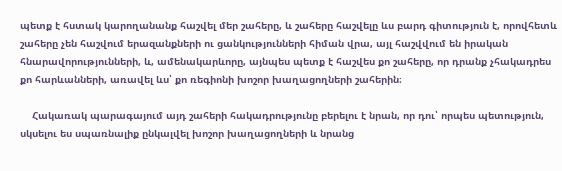պետք է հստակ կարողանանք հաշվել մեր շահերը, և շահերը հաշվելը ևս բարդ գիտություն է, որովհետև շահերը չեն հաշվում երազանքների ու ցանկությունների հիման վրա, այլ հաշվվում են իրական հնարավորությունների, և, ամենակարևորը, այնպես պետք է հաշվես քո շահերը, որ դրանք չհակադրես քո հարևանների, առավել ևս՝ քո ռեգիոնի խոշոր խաղացողների շահերին։

    Հակառակ պարագայում այդ շահերի հակադրությունը բերելու է նրան, որ դու՝ որպես պետություն, սկսելու ես սպառնալիք ընկալվել խոշոր խաղացողների և նրանց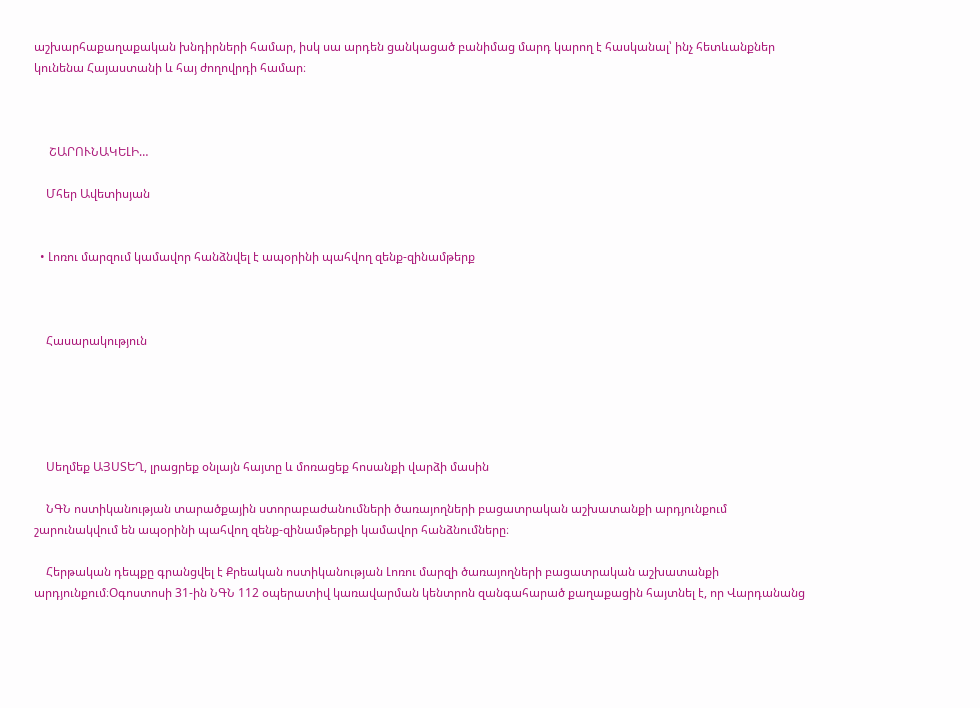աշխարհաքաղաքական խնդիրների համար, իսկ սա արդեն ցանկացած բանիմաց մարդ կարող է հասկանալ՝ ինչ հետևանքներ կունենա Հայաստանի և հայ ժողովրդի համար։



     ՇԱՐՈՒՆԱԿԵԼԻ…

    Մհեր Ավետիսյան


  • Լոռու մարզում կամավոր հանձնվել է ապօրինի պահվող զենք-զինամթերք



    Հասարակություն





    Սեղմեք ԱՅՍՏԵՂ, լրացրեք օնլայն հայտը և մոռացեք հոսանքի վարձի մասին

    ՆԳՆ ոստիկանության տարածքային ստորաբաժանումների ծառայողների բացատրական աշխատանքի արդյունքում շարունակվում են ապօրինի պահվող զենք-զինամթերքի կամավոր հանձնումները։

    Հերթական դեպքը գրանցվել է Քրեական ոստիկանության Լոռու մարզի ծառայողների բացատրական աշխատանքի արդյունքում։Օգոստոսի 31-ին ՆԳՆ 112 օպերատիվ կառավարման կենտրոն զանգահարած քաղաքացին հայտնել է, որ Վարդանանց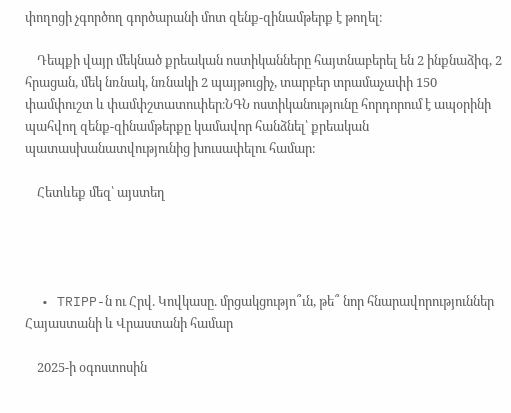փողոցի չգործող գործարանի մոտ զենք-զինամթերք է թողել։

    Դեպքի վայր մեկնած քրեական ոստիկանները հայտնաբերել են 2 ինքնաձիգ, 2 հրացան, մեկ նռնակ, նռնակի 2 պայթուցիչ, տարբեր տրամաչափի 150 փամփուշտ և փամփշտատուփեր։ՆԳՆ ոստիկանությունը հորդորում է ապօրինի պահվող զենք-զինամթերքը կամավոր հանձնել՝ քրեական պատասխանատվությունից խուսափելու համար։

    Հետևեք մեզ՝ այստեղ




  • TRIPP-ն ու Հրվ. Կովկասը. մրցակցությո՞ւն, թե՞ նոր հնարավորություններ Հայաստանի և Վրաստանի համար

    2025-ի օգոստոսին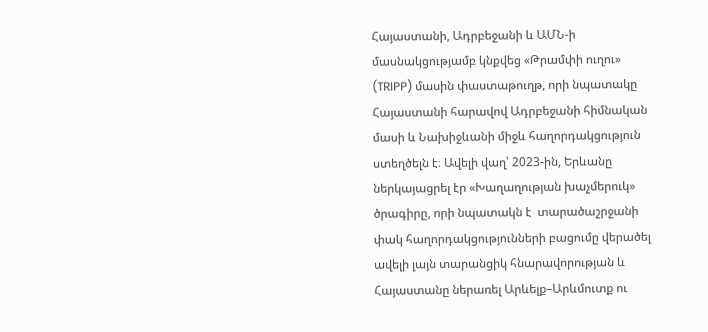Հայաստանի, Ադրբեջանի և ԱՄՆ-ի մասնակցությամբ կնքվեց «Թրամփի ուղու» (TRIPP) մասին փաստաթուղթ, որի նպատակը Հայաստանի հարավով Ադրբեջանի հիմնական մասի և Նախիջևանի միջև հաղորդակցություն ստեղծելն է։ Ավելի վաղ՝ 2023-ին, Երևանը ներկայացրել էր «Խաղաղության խաչմերուկ» ծրագիրը, որի նպատակն է  տարածաշրջանի փակ հաղորդակցությունների բացումը վերածել ավելի լայն տարանցիկ հնարավորության և Հայաստանը ներառել Արևելք–Արևմուտք ու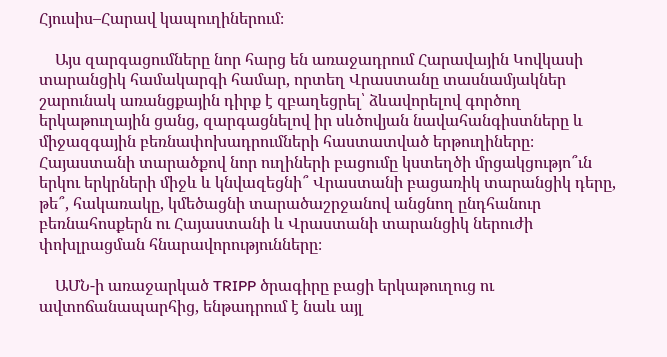Հյուսիս–Հարավ կապուղիներում։

    Այս զարգացումները նոր հարց են առաջադրում Հարավային Կովկասի տարանցիկ համակարգի համար, որտեղ Վրաստանը տասնամյակներ շարունակ առանցքային դիրք է զբաղեցրել՝ ձևավորելով գործող երկաթուղային ցանց, զարգացնելով իր սևծովյան նավահանգիստները և միջազգային բեռնափոխադրումների հաստատված երթուղիները։ Հայաստանի տարածքով նոր ուղիների բացումը կստեղծի մրցակցությո՞ւն երկու երկրների միջև և կնվազեցնի՞ Վրաստանի բացառիկ տարանցիկ դերը, թե՞, հակառակը, կմեծացնի տարածաշրջանով անցնող ընդհանուր բեռնահոսքերն ու Հայաստանի և Վրաստանի տարանցիկ ներուժի փոխլրացման հնարավորությունները։

    ԱՄՆ-ի առաջարկած TRIPP ծրագիրը բացի երկաթուղուց ու ավտոճանապարհից, ենթադրում է նաև այլ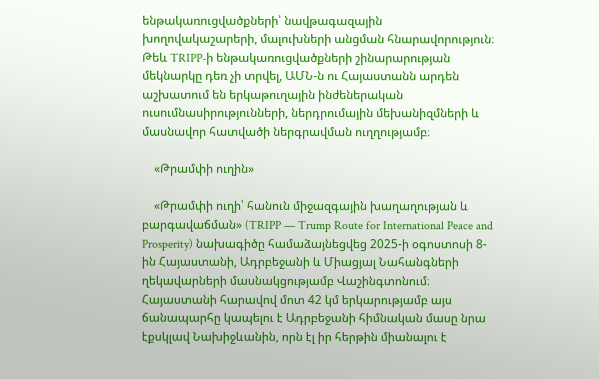ենթակառուցվածքների՝ նավթագազային խողովակաշարերի, մալուխների անցման հնարավորություն։ Թեև TRIPP-ի ենթակառուցվածքների շինարարության մեկնարկը դեռ չի տրվել, ԱՄՆ-ն ու Հայաստանն արդեն աշխատում են երկաթուղային ինժեներական ուսումնասիրությունների, ներդրումային մեխանիզմների և մասնավոր հատվածի ներգրավման ուղղությամբ։

    «Թրամփի ուղին»

    «Թրամփի ուղի՝ հանուն միջազգային խաղաղության և բարգավաճման» (TRIPP — Trump Route for International Peace and Prosperity) նախագիծը համաձայնեցվեց 2025-ի օգոստոսի 8-ին Հայաստանի, Ադրբեջանի և Միացյալ Նահանգների ղեկավարների մասնակցությամբ Վաշինգտոնում։ Հայաստանի հարավով մոտ 42 կմ երկարությամբ այս ճանապարհը կապելու է Ադրբեջանի հիմնական մասը նրա էքսկլավ Նախիջևանին, որն էլ իր հերթին միանալու է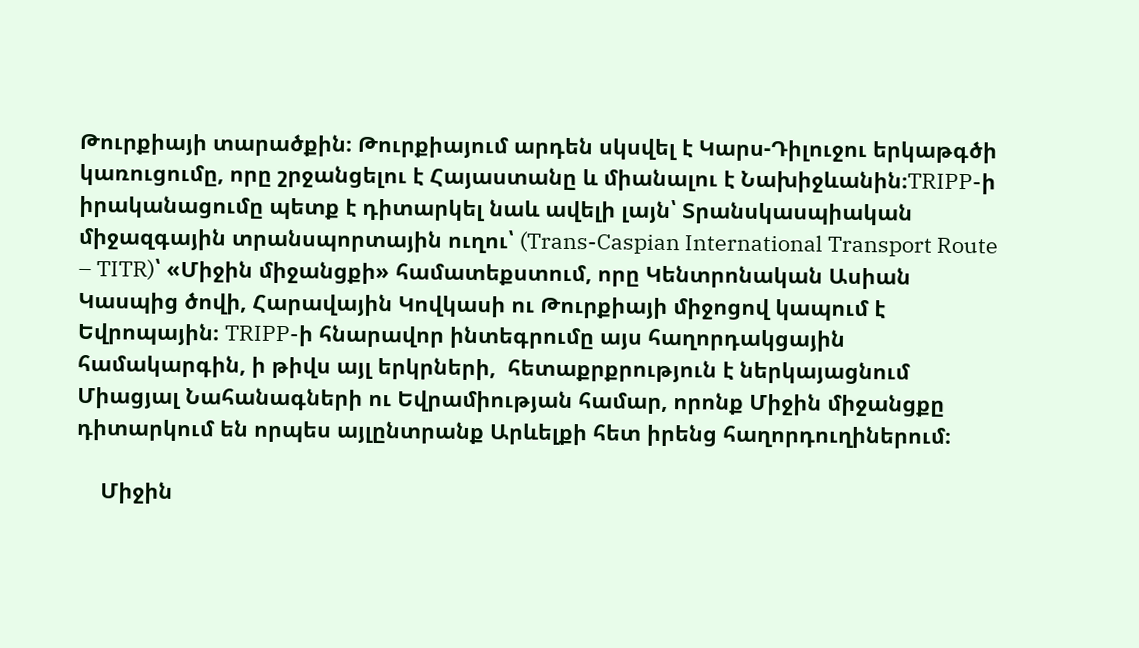Թուրքիայի տարածքին։ Թուրքիայում արդեն սկսվել է Կարս-Դիլուջու երկաթգծի կառուցումը, որը շրջանցելու է Հայաստանը և միանալու է Նախիջևանին։TRIPP-ի իրականացումը պետք է դիտարկել նաև ավելի լայն՝ Տրանսկասպիական միջազգային տրանսպորտային ուղու՝ (Trans-Caspian International Transport Route – TITR)՝ «Միջին միջանցքի» համատեքստում, որը Կենտրոնական Ասիան Կասպից ծովի, Հարավային Կովկասի ու Թուրքիայի միջոցով կապում է Եվրոպային։ TRIPP-ի հնարավոր ինտեգրումը այս հաղորդակցային համակարգին, ի թիվս այլ երկրների,  հետաքրքրություն է ներկայացնում Միացյալ Նահանագների ու Եվրամիության համար, որոնք Միջին միջանցքը դիտարկում են որպես այլընտրանք Արևելքի հետ իրենց հաղորդուղիներում։

    Միջին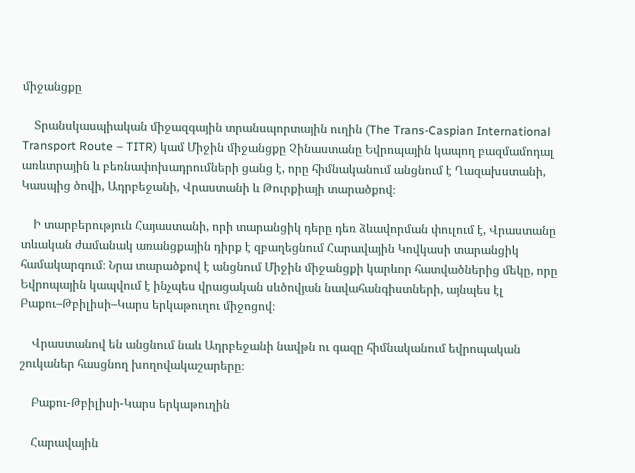միջանցքը

    Տրանսկասպիական միջազգային տրանսպորտային ուղին (The Trans-Caspian International Transport Route – TITR) կամ Միջին միջանցքը Չինաստանը Եվրոպային կապող բազմամոդալ առևտրային և բեռնափոխադրումների ցանց է, որը հիմնականում անցնում է Ղազախստանի, Կասպից ծովի, Ադրբեջանի, Վրաստանի և Թուրքիայի տարածքով։

    Ի տարբերություն Հայաստանի, որի տարանցիկ դերը դեռ ձևավորման փուլում է, Վրաստանը տևական ժամանակ առանցքային դիրք է զբաղեցնում Հարավային Կովկասի տարանցիկ համակարգում։ Նրա տարածքով է անցնում Միջին միջանցքի կարևոր հատվածներից մեկը, որը Եվրոպային կապվում է ինչպես վրացական սևծովյան նավահանգիստների, այնպես էլ Բաքու–Թբիլիսի–Կարս երկաթուղու միջոցով։

    Վրաստանով են անցնում նաև Ադրբեջանի նավթն ու գազը հիմնականում եվրոպական շուկաներ հասցնող խողովակաշարերը։

    Բաքու-Թբիլիսի-Կարս երկաթուղին

    Հարավային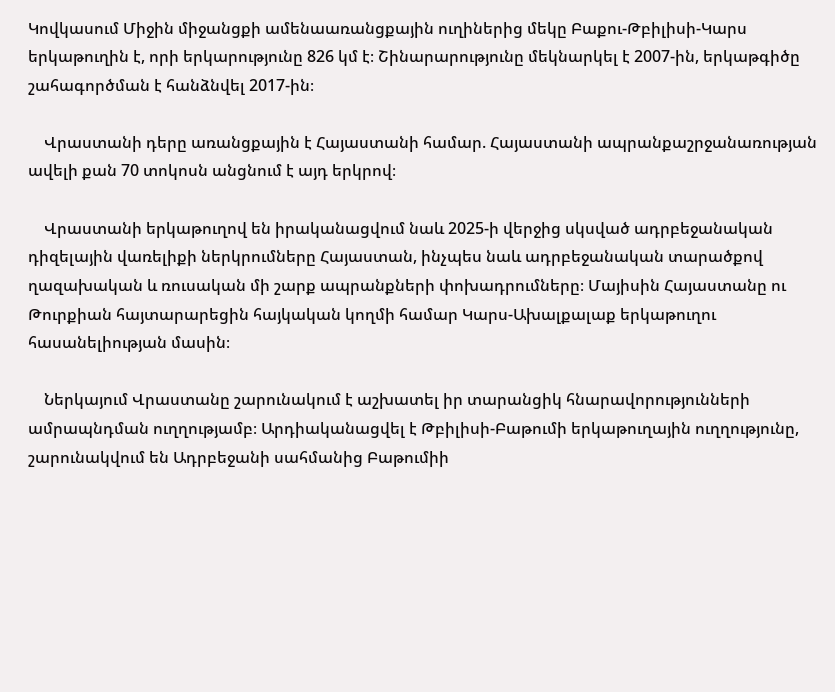Կովկասում Միջին միջանցքի ամենաառանցքային ուղիներից մեկը Բաքու-Թբիլիսի-Կարս երկաթուղին է, որի երկարությունը 826 կմ է։ Շինարարությունը մեկնարկել է 2007-ին, երկաթգիծը շահագործման է հանձնվել 2017-ին։

    Վրաստանի դերը առանցքային է Հայաստանի համար. Հայաստանի ապրանքաշրջանառության ավելի քան 70 տոկոսն անցնում է այդ երկրով։

    Վրաստանի երկաթուղով են իրականացվում նաև 2025-ի վերջից սկսված ադրբեջանական դիզելային վառելիքի ներկրումները Հայաստան, ինչպես նաև ադրբեջանական տարածքով ղազախական և ռուսական մի շարք ապրանքների փոխադրումները։ Մայիսին Հայաստանը ու Թուրքիան հայտարարեցին հայկական կողմի համար Կարս-Ախալքալաք երկաթուղու հասանելիության մասին։

    Ներկայում Վրաստանը շարունակում է աշխատել իր տարանցիկ հնարավորությունների ամրապնդման ուղղությամբ։ Արդիականացվել է Թբիլիսի-Բաթումի երկաթուղային ուղղությունը, շարունակվում են Ադրբեջանի սահմանից Բաթումիի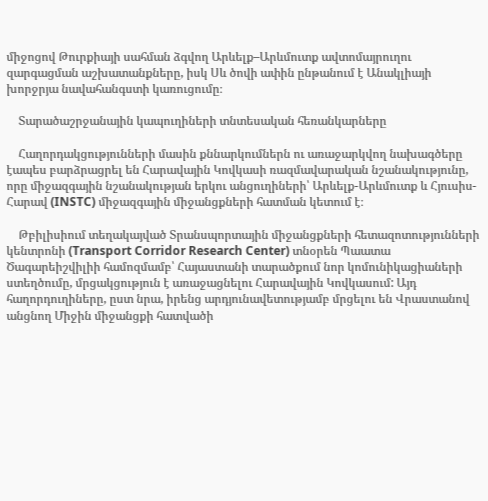միջոցով Թուրքիայի սահման ձգվող Արևելք–Արևմուտք ավտոմայրուղու զարգացման աշխատանքները, իսկ Սև ծովի ափին ընթանում է Անակլիայի խորջրյա նավահանգստի կառուցումը։

    Տարածաշրջանային կապուղիների տնտեսական հեռանկարները

    Հաղորդակցությունների մասին քննարկումներն ու առաջարկվող նախագծերը էապես բարձրացրել են Հարավային Կովկասի ռազմավարական նշանակությունը, որը միջազգային նշանակության երկու անցուղիների՝ Արևելք-Արևմուտք և Հյուսիս-Հարավ (INSTC) միջազգային միջանցքների հատման կետում է։

    Թբիլիսիում տեղակայված Տրանսպորտային միջանցքների հետազոտությունների կենտրոնի (Transport Corridor Research Center) տնօրեն Պաատա Ծագարեիշվիլիի համոզմամբ՝ Հայաստանի տարածքում նոր կոմունիկացիաների ստեղծումը, մրցակցություն է առաջացնելու Հարավային Կովկասում: Այդ հաղորդուղիները, ըստ նրա, իրենց արդյունավետությամբ մրցելու են Վրաստանով անցնող Միջին միջանցքի հատվածի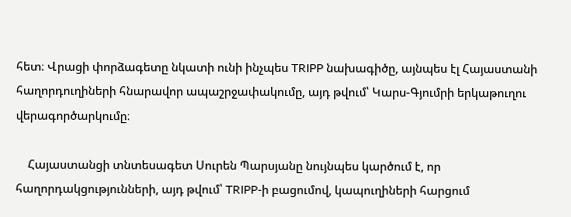հետ։ Վրացի փորձագետը նկատի ունի ինչպես TRIPP նախագիծը, այնպես էլ Հայաստանի հաղորդուղիների հնարավոր ապաշրջափակումը, այդ թվում՝ Կարս-Գյումրի երկաթուղու վերագործարկումը։

    Հայաստանցի տնտեսագետ Սուրեն Պարսյանը նույնպես կարծում է, որ հաղորդակցությունների, այդ թվում՝ TRIPP-ի բացումով, կապուղիների հարցում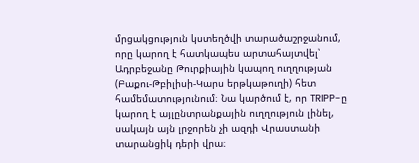մրցակցություն կստեղծվի տարածաշրջանում, որը կարող է հատկապես արտահայտվել՝ Ադրբեջանը Թուրքիային կապող ուղղության (Բաքու-Թբիլիսի-Կարս երթկաթուղի) հետ համեմատությունում։ Նա կարծում է, որ TRIPP-ը կարող է այլընտրանքային ուղղություն լինել, սակայն այն լրջորեն չի ազդի Վրաստանի տարանցիկ դերի վրա։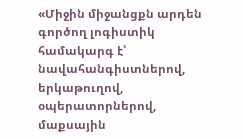«Միջին միջանցքն արդեն գործող լոգիստիկ համակարգ է՝ նավահանգիստներով, երկաթուղով, օպերատորներով, մաքսային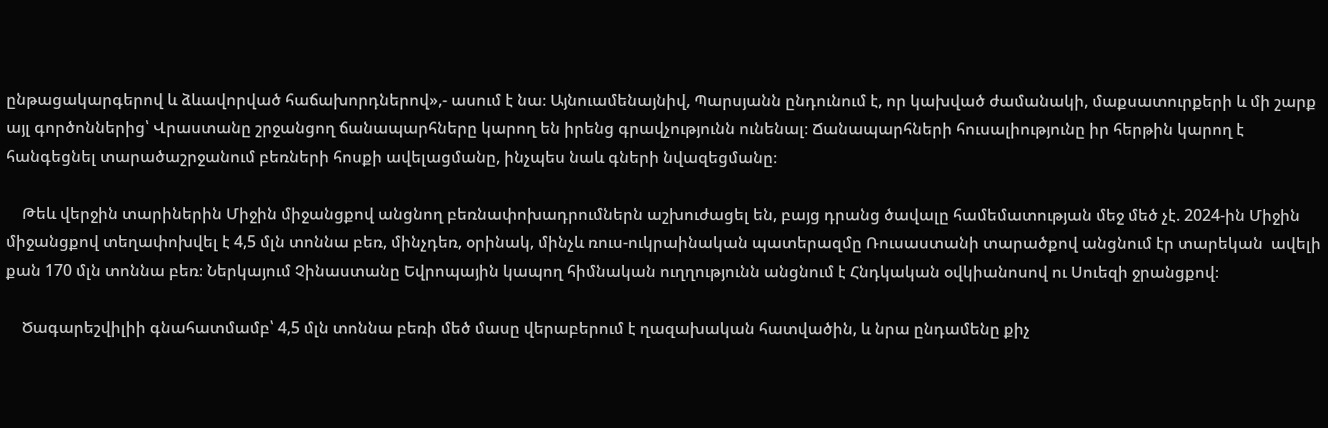ընթացակարգերով և ձևավորված հաճախորդներով»,- ասում է նա։ Այնուամենայնիվ, Պարսյանն ընդունում է, որ կախված ժամանակի, մաքսատուրքերի և մի շարք այլ գործոններից՝ Վրաստանը շրջանցող ճանապարհները կարող են իրենց գրավչությունն ունենալ։ Ճանապարհների հուսալիությունը իր հերթին կարող է հանգեցնել տարածաշրջանում բեռների հոսքի ավելացմանը, ինչպես նաև գների նվազեցմանը։

    Թեև վերջին տարիներին Միջին միջանցքով անցնող բեռնափոխադրումներն աշխուժացել են, բայց դրանց ծավալը համեմատության մեջ մեծ չէ. 2024-ին Միջին միջանցքով տեղափոխվել է 4,5 մլն տոննա բեռ, մինչդեռ, օրինակ, մինչև ռուս-ուկրաինական պատերազմը Ռուսաստանի տարածքով անցնում էր տարեկան  ավելի քան 170 մլն տոննա բեռ։ Ներկայում Չինաստանը Եվրոպային կապող հիմնական ուղղությունն անցնում է Հնդկական օվկիանոսով ու Սուեզի ջրանցքով։

    Ծագարեշվիլիի գնահատմամբ՝ 4,5 մլն տոննա բեռի մեծ մասը վերաբերում է ղազախական հատվածին, և նրա ընդամենը քիչ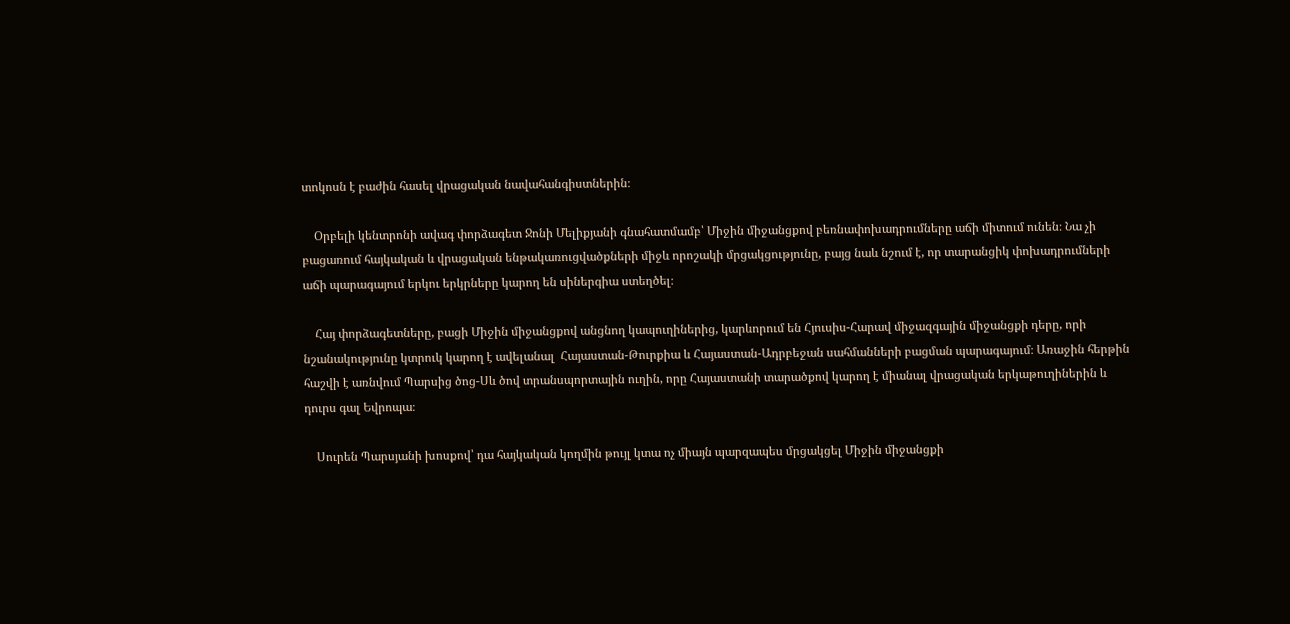տոկոսն է բաժին հասել վրացական նավահանգիստներին։

    Օրբելի կենտրոնի ավագ փորձագետ Ջոնի Մելիքյանի գնահատմամբ՝ Միջին միջանցքով բեռնափոխադրումները աճի միտում ունեն։ Նա չի բացառում հայկական և վրացական ենթակառուցվածքների միջև որոշակի մրցակցությունը, բայց նաև նշում է, որ տարանցիկ փոխադրումների աճի պարագայում երկու երկրները կարող են սիներգիա ստեղծել։

    Հայ փորձագետները, բացի Միջին միջանցքով անցնող կապուղիներից, կարևորում են Հյուսիս-Հարավ միջազգային միջանցքի դերը, որի նշանակությունը կտրուկ կարող է ավելանալ  Հայաստան-Թուրքիա և Հայաստան-Ադրբեջան սահմանների բացման պարագայում։ Առաջին հերթին հաշվի է առնվում Պարսից ծոց-Սև ծով տրանսպորտային ուղին, որը Հայաստանի տարածքով կարող է միանալ վրացական երկաթուղիներին և դուրս գալ Եվրոպա։

    Սուրեն Պարսյանի խոսքով՝ դա հայկական կողմին թույլ կտա ոչ միայն պարզապես մրցակցել Միջին միջանցքի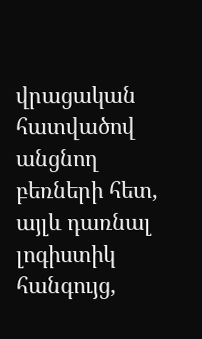վրացական հատվածով անցնող բեռների հետ, այլև դառնալ լոգիստիկ հանգույց,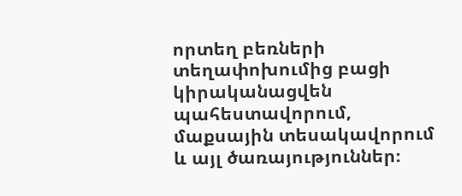որտեղ բեռների տեղափոխումից բացի կիրականացվեն պահեստավորում, մաքսային տեսակավորում և այլ ծառայություններ։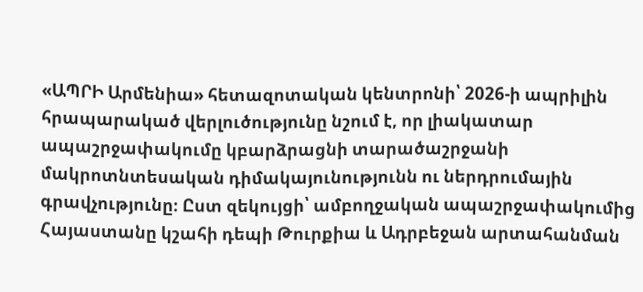«ԱՊՐԻ Արմենիա» հետազոտական կենտրոնի՝ 2026-ի ապրիլին հրապարակած վերլուծությունը նշում է, որ լիակատար ապաշրջափակումը կբարձրացնի տարածաշրջանի մակրոտնտեսական դիմակայունությունն ու ներդրումային գրավչությունը։ Ըստ զեկույցի՝ ամբողջական ապաշրջափակումից Հայաստանը կշահի դեպի Թուրքիա և Ադրբեջան արտահանման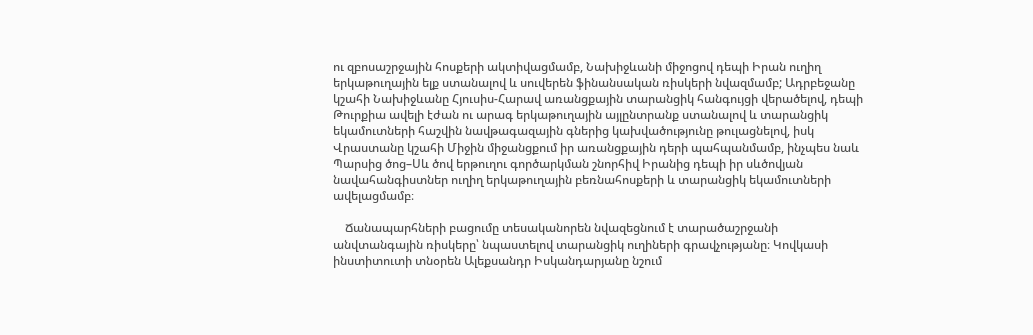ու զբոսաշրջային հոսքերի ակտիվացմամբ, Նախիջևանի միջոցով դեպի Իրան ուղիղ երկաթուղային ելք ստանալով և սուվերեն ֆինանսական ռիսկերի նվազմամբ; Ադրբեջանը կշահի Նախիջևանը Հյուսիս-Հարավ առանցքային տարանցիկ հանգույցի վերածելով, դեպի Թուրքիա ավելի էժան ու արագ երկաթուղային այլընտրանք ստանալով և տարանցիկ եկամուտների հաշվին նավթագազային գներից կախվածությունը թուլացնելով, իսկ Վրաստանը կշահի Միջին միջանցքում իր առանցքային դերի պահպանմամբ, ինչպես նաև Պարսից ծոց–Սև ծով երթուղու գործարկման շնորհիվ Իրանից դեպի իր սևծովյան նավահանգիստներ ուղիղ երկաթուղային բեռնահոսքերի և տարանցիկ եկամուտների ավելացմամբ։

    Ճանապարհների բացումը տեսականորեն նվազեցնում է տարածաշրջանի անվտանգային ռիսկերը՝ նպաստելով տարանցիկ ուղիների գրավչությանը։ Կովկասի ինստիտուտի տնօրեն Ալեքսանդր Իսկանդարյանը նշում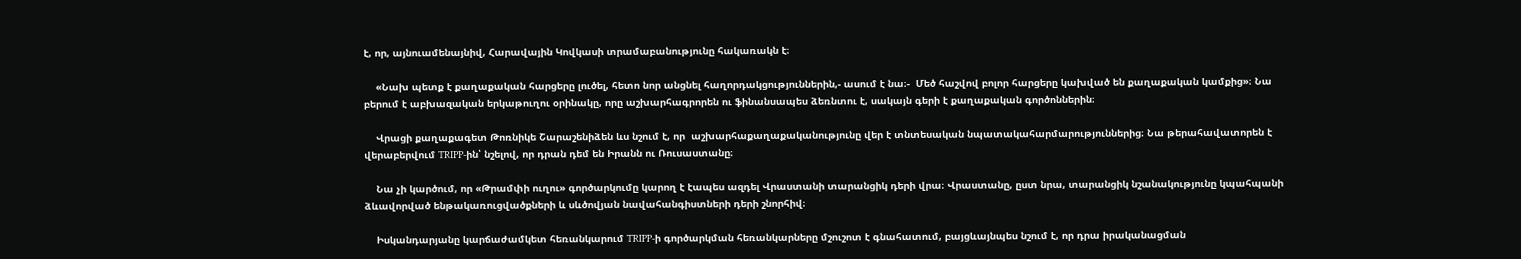է, որ, այնուամենայնիվ, Հարավային Կովկասի տրամաբանությունը հակառակն է։

    «Նախ պետք է քաղաքական հարցերը լուծել, հետո նոր անցնել հաղորդակցություններին,- ասում է նա։-  Մեծ հաշվով բոլոր հարցերը կախված են քաղաքական կամքից»։ Նա բերում է աբխազական երկաթուղու օրինակը, որը աշխարհագրորեն ու ֆինանսապես ձեռնտու է, սակայն գերի է քաղաքական գործոններին։

    Վրացի քաղաքագետ Թոռնիկե Շարաշենիձեն ևս նշում է, որ  աշխարհաքաղաքականությունը վեր է տնտեսական նպատակահարմարություններից։ Նա թերահավատորեն է վերաբերվում TRIPP-ին՝ նշելով, որ դրան դեմ են Իրանն ու Ռուսաստանը։

    Նա չի կարծում, որ «Թրամփի ուղու» գործարկումը կարող է էապես ազդել Վրաստանի տարանցիկ դերի վրա։ Վրաստանը, ըստ նրա, տարանցիկ նշանակությունը կպահպանի ձևավորված ենթակառուցվածքների և սևծովյան նավահանգիստների դերի շնորհիվ։

    Իսկանդարյանը կարճաժամկետ հեռանկարում TRIPP-ի գործարկման հեռանկարները մշուշոտ է գնահատում, բայցևայնպես նշում է, որ դրա իրականացման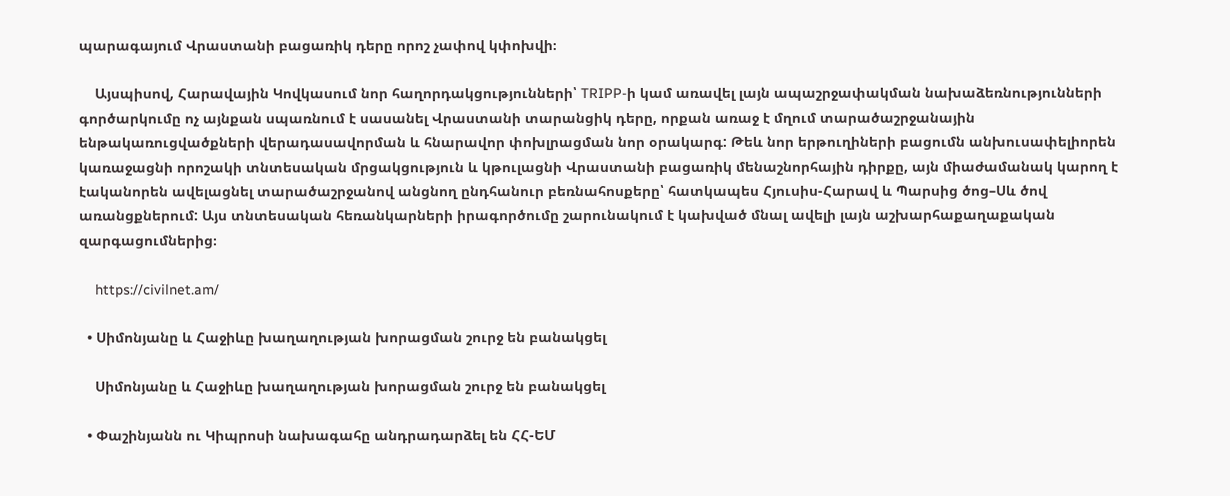պարագայում Վրաստանի բացառիկ դերը որոշ չափով կփոխվի։

    Այսպիսով, Հարավային Կովկասում նոր հաղորդակցությունների՝ TRIPP-ի կամ առավել լայն ապաշրջափակման նախաձեռնությունների գործարկումը ոչ այնքան սպառնում է սասանել Վրաստանի տարանցիկ դերը, որքան առաջ է մղում տարածաշրջանային ենթակառուցվածքների վերադասավորման և հնարավոր փոխլրացման նոր օրակարգ: Թեև նոր երթուղիների բացումն անխուսափելիորեն կառաջացնի որոշակի տնտեսական մրցակցություն և կթուլացնի Վրաստանի բացառիկ մենաշնորհային դիրքը, այն միաժամանակ կարող է էականորեն ավելացնել տարածաշրջանով անցնող ընդհանուր բեռնահոսքերը՝ հատկապես Հյուսիս-Հարավ և Պարսից ծոց–Սև ծով առանցքներում: Այս տնտեսական հեռանկարների իրագործումը շարունակում է կախված մնալ ավելի լայն աշխարհաքաղաքական զարգացումներից։

    https://civilnet.am/

  • Սիմոնյանը և Հաջիևը խաղաղության խորացման շուրջ են բանակցել

    Սիմոնյանը և Հաջիևը խաղաղության խորացման շուրջ են բանակցել

  • Փաշինյանն ու Կիպրոսի նախագահը անդրադարձել են ՀՀ-ԵՄ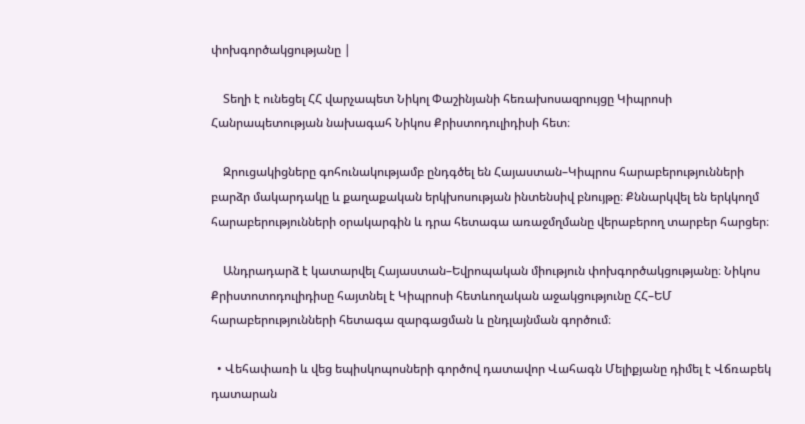փոխգործակցությանը |

    Տեղի է ունեցել ՀՀ վարչապետ Նիկոլ Փաշինյանի հեռախոսազրույցը Կիպրոսի Հանրապետության նախագահ Նիկոս Քրիստոդուլիդիսի հետ։

    Զրուցակիցները գոհունակությամբ ընդգծել են Հայաստան–Կիպրոս հարաբերությունների բարձր մակարդակը և քաղաքական երկխոսության ինտենսիվ բնույթը։ Քննարկվել են երկկողմ հարաբերությունների օրակարգին և դրա հետագա առաջմղմանը վերաբերող տարբեր հարցեր։

    Անդրադարձ է կատարվել Հայաստան–Եվրոպական միություն փոխգործակցությանը։ Նիկոս Քրիստոտոդուլիդիսը հայտնել է Կիպրոսի հետևողական աջակցությունը ՀՀ–ԵՄ հարաբերությունների հետագա զարգացման և ընդլայնման գործում։

  • Վեհափառի և վեց եպիսկոպոսների գործով դատավոր Վահագն Մելիքյանը դիմել է Վճռաբեկ դատարան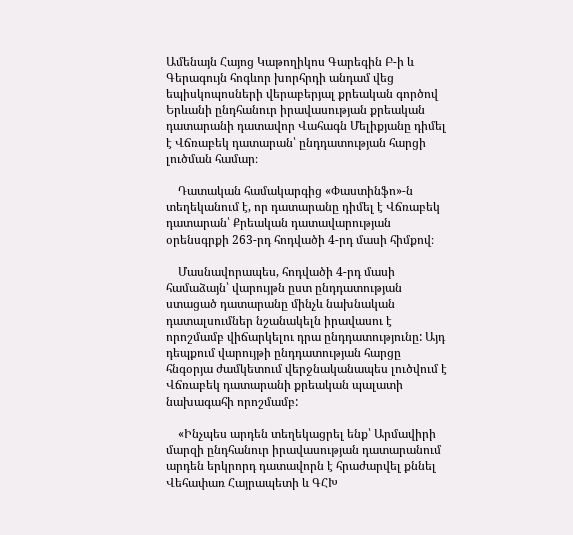Ամենայն Հայոց Կաթողիկոս Գարեգին Բ-ի և Գերագույն հոգևոր խորհրդի անդամ վեց եպիսկոպոսների վերաբերյալ քրեական գործով Երևանի ընդհանուր իրավասության քրեական դատարանի դատավոր Վահագն Մելիքյանը դիմել է Վճռաբեկ դատարան՝ ընդդատության հարցի լուծման համար։

    Դատական համակարգից «Փաստինֆո»-ն տեղեկանում է, որ դատարանը դիմել է Վճռաբեկ դատարան՝ Քրեական դատավարության օրենսգրքի 263-րդ հոդվածի 4-րդ մասի հիմքով։

    Մասնավորապես, հոդվածի 4-րդ մասի համաձայն՝ վարույթն ըստ ընդդատության ստացած դատարանը մինչև նախնական դատալսումներ նշանակելն իրավասու է որոշմամբ վիճարկելու դրա ընդդատությունը: Այդ դեպքում վարույթի ընդդատության հարցը հնգօրյա ժամկետում վերջնականապես լուծվում է Վճռաբեկ դատարանի քրեական պալատի նախագահի որոշմամբ:

    «Ինչպես արդեն տեղեկացրել ենք՝ Արմավիրի մարզի ընդհանուր իրավասության դատարանում արդեն երկրորդ դատավորն է հրաժարվել քննել Վեհափառ Հայրապետի և ԳՀԽ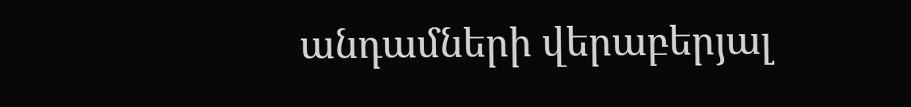անդամների վերաբերյալ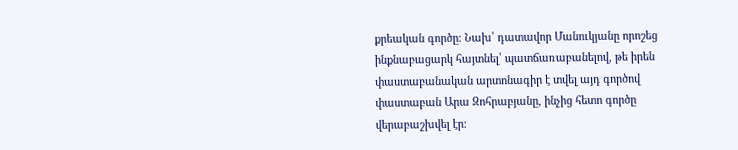քրեական գործը։ Նախ՝ դատավոր Մանուկյանը որոշեց ինքնաբացարկ հայտնել՝ պատճառաբանելով, թե իրեն փաստաբանական արտոնագիր է տվել այդ գործով փաստաբան Արա Զոհրաբյանը, ինչից հետո գործը վերաբաշխվել էր։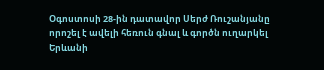Օգոստոսի 28-ին դատավոր Սերժ Ռուշանյանը որոշել է ավելի հեռուն գնալ և գործն ուղարկել Երևանի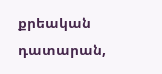քրեական դատարան,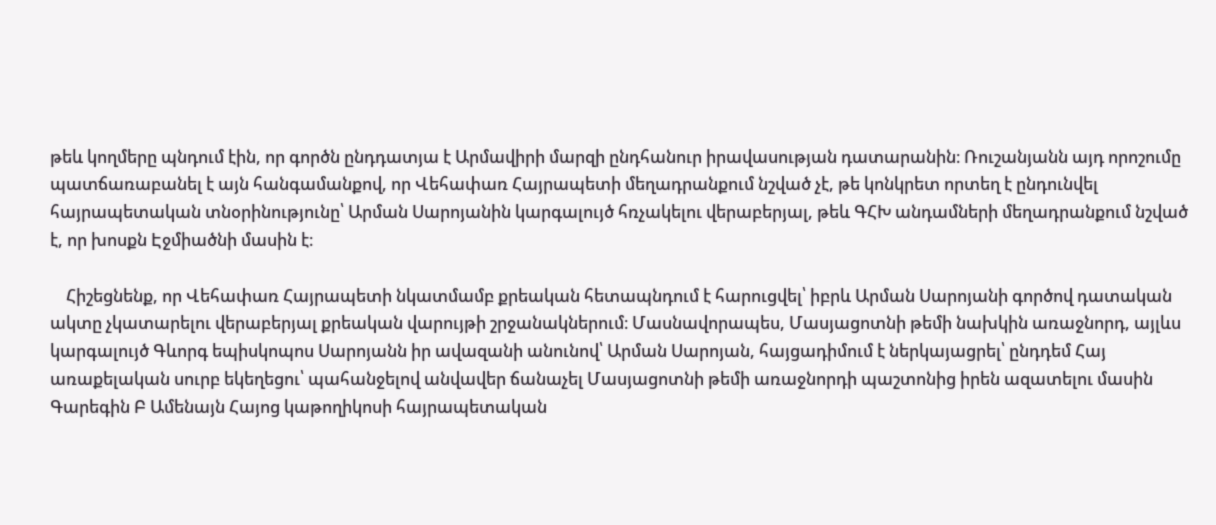թեև կողմերը պնդում էին, որ գործն ընդդատյա է Արմավիրի մարզի ընդհանուր իրավասության դատարանին։ Ռուշանյանն այդ որոշումը պատճառաբանել է այն հանգամանքով, որ Վեհափառ Հայրապետի մեղադրանքում նշված չէ, թե կոնկրետ որտեղ է ընդունվել հայրապետական տնօրինությունը՝ Արման Սարոյանին կարգալույծ հռչակելու վերաբերյալ, թեև ԳՀԽ անդամների մեղադրանքում նշված է, որ խոսքն Էջմիածնի մասին է։

    Հիշեցնենք, որ Վեհափառ Հայրապետի նկատմամբ քրեական հետապնդում է հարուցվել՝ իբրև Արման Սարոյանի գործով դատական ակտը չկատարելու վերաբերյալ քրեական վարույթի շրջանակներում։ Մասնավորապես, Մասյացոտնի թեմի նախկին առաջնորդ, այլևս կարգալույծ Գևորգ եպիսկոպոս Սարոյանն իր ավազանի անունով՝ Արման Սարոյան, հայցադիմում է ներկայացրել՝ ընդդեմ Հայ առաքելական սուրբ եկեղեցու՝ պահանջելով անվավեր ճանաչել Մասյացոտնի թեմի առաջնորդի պաշտոնից իրեն ազատելու մասին Գարեգին Բ Ամենայն Հայոց կաթողիկոսի հայրապետական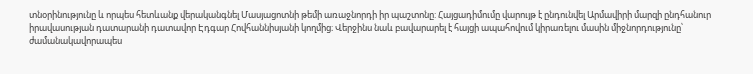տնօրինությունը և որպես հետևանք վերականգնել Մասյացոտնի թեմի առաջնորդի իր պաշտոնը: Հայցադիմումը վարույթ է ընդունվել Արմավիրի մարզի ընդհանուր իրավասության դատարանի դատավոր Էդգար Հովհաննիսյանի կողմից։ Վերջինս նաև բավարարել է հայցի ապահովում կիրառելու մասին միջնորդությունը՝ ժամանակավորապես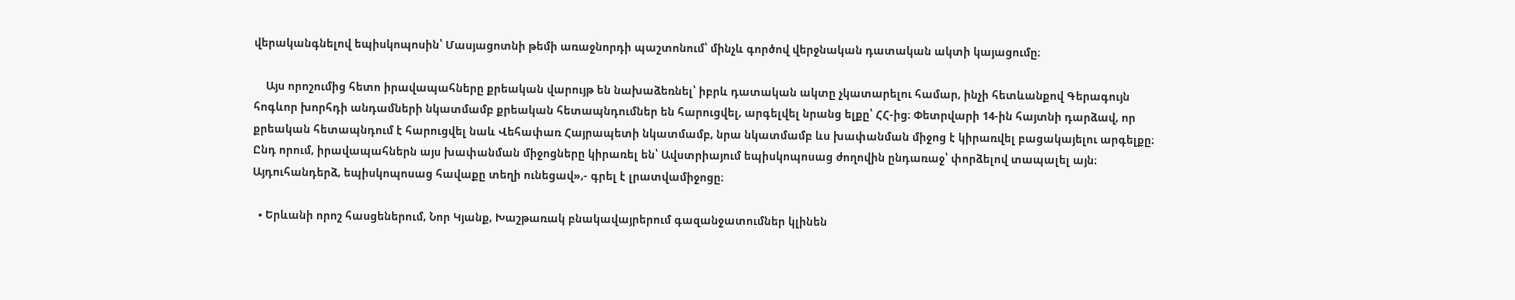վերականգնելով եպիսկոպոսին՝ Մասյացոտնի թեմի առաջնորդի պաշտոնում՝ մինչև գործով վերջնական դատական ակտի կայացումը։

    Այս որոշումից հետո իրավապահները քրեական վարույթ են նախաձեռնել՝ իբրև դատական ակտը չկատարելու համար, ինչի հետևանքով Գերագույն հոգևոր խորհդի անդամների նկատմամբ քրեական հետապնդումներ են հարուցվել, արգելվել նրանց ելքը՝ ՀՀ-ից։ Փետրվարի 14-ին հայտնի դարձավ, որ քրեական հետապնդում է հարուցվել նաև Վեհափառ Հայրապետի նկատմամբ, նրա նկատմամբ ևս խափանման միջոց է կիրառվել բացակայելու արգելքը։ Ընդ որում, իրավապահներն այս խափանման միջոցները կիրառել են՝ Ավստրիայում եպիսկոպոսաց ժողովին ընդառաջ՝ փորձելով տապալել այն։ Այդուհանդերձ, եպիսկոպոսաց հավաքը տեղի ունեցավ»,- գրել է լրատվամիջոցը։

  • Երևանի որոշ հասցեներում, Նոր Կյանք, Խաշթառակ բնակավայրերում գազանջատումներ կլինեն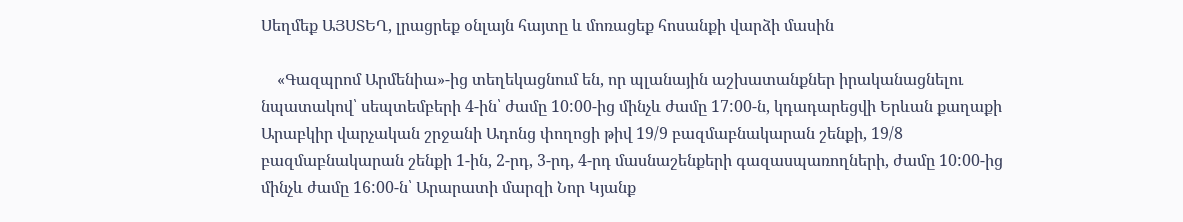Սեղմեք ԱՅՍՏԵՂ, լրացրեք օնլայն հայտը և մոռացեք հոսանքի վարձի մասին

    «Գազպրոմ Արմենիա»-ից տեղեկացնում են, որ պլանային աշխատանքներ իրականացնելու նպատակով՝ սեպտեմբերի 4-ին՝ ժամը 10:00-ից մինչև ժամը 17:00-ն, կդադարեցվի Երևան քաղաքի Արաբկիր վարչական շրջանի Ադոնց փողոցի թիվ 19/9 բազմաբնակարան շենքի, 19/8 բազմաբնակարան շենքի 1-ին, 2-րդ, 3-րդ, 4-րդ մասնաշենքերի գազասպառողների, ժամը 10:00-ից մինչև ժամը 16:00-ն՝ Արարատի մարզի Նոր Կյանք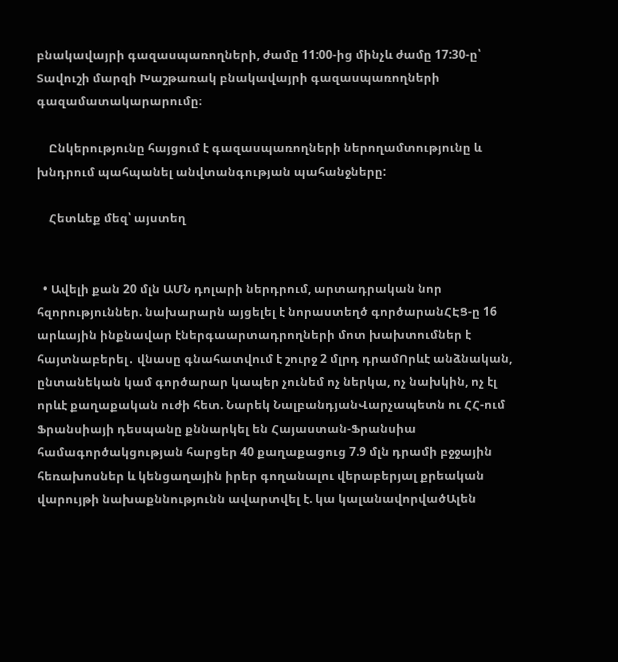բնակավայրի գազասպառողների, ժամը 11:00-ից մինչև ժամը 17:30-ը՝ Տավուշի մարզի Խաշթառակ բնակավայրի գազասպառողների գազամատակարարումը։

    Ընկերությունը հայցում է գազասպառողների ներողամտությունը և խնդրում պահպանել անվտանգության պահանջները:

    Հետևեք մեզ՝ այստեղ


  • Ավելի քան 20 մլն ԱՄՆ դոլարի ներդրում, արտադրական նոր հզորություններ. նախարարն այցելել է նորաստեղծ գործարանՀԷՑ-ը 16 արևային ինքնավար էներգաարտադրողների մոտ խախտումներ է հայտնաբերել․ վնասը գնահատվում է շուրջ 2 մլրդ դրամՈրևէ անձնական, ընտանեկան կամ գործարար կապեր չունեմ ոչ ներկա, ոչ նախկին, ոչ էլ որևէ քաղաքական ուժի հետ. Նարեկ ՆալբանդյանՎարչապետն ու ՀՀ-ում Ֆրանսիայի դեսպանը քննարկել են Հայաստան-Ֆրանսիա համագործակցության հարցեր 40 քաղաքացուց 7.9 մլն դրամի բջջային հեռախոսներ և կենցաղային իրեր գողանալու վերաբերյալ քրեական վարույթի նախաքննությունն ավարտվել է. կա կալանավորվածԱլեն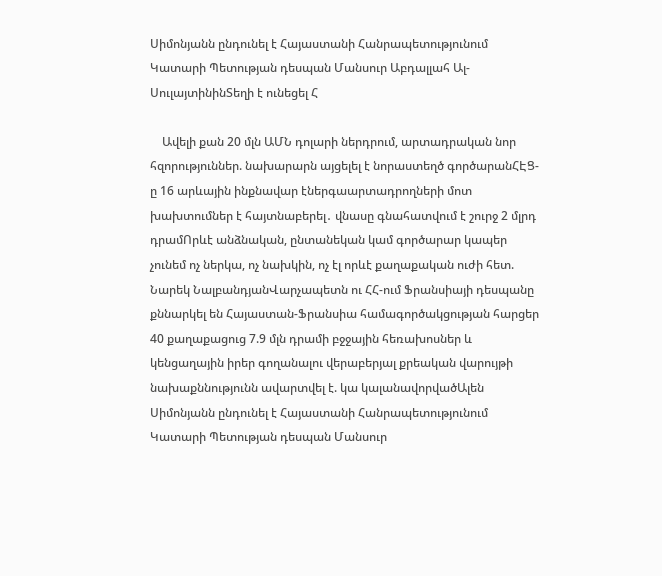Սիմոնյանն ընդունել է Հայաստանի Հանրապետությունում Կատարի Պետության դեսպան Մանսուր Աբդալլահ Ալ-ՍուլայտինինՏեղի է ունեցել Հ

    Ավելի քան 20 մլն ԱՄՆ դոլարի ներդրում, արտադրական նոր հզորություններ. նախարարն այցելել է նորաստեղծ գործարանՀԷՑ-ը 16 արևային ինքնավար էներգաարտադրողների մոտ խախտումներ է հայտնաբերել․ վնասը գնահատվում է շուրջ 2 մլրդ դրամՈրևէ անձնական, ընտանեկան կամ գործարար կապեր չունեմ ոչ ներկա, ոչ նախկին, ոչ էլ որևէ քաղաքական ուժի հետ. Նարեկ ՆալբանդյանՎարչապետն ու ՀՀ-ում Ֆրանսիայի դեսպանը քննարկել են Հայաստան-Ֆրանսիա համագործակցության հարցեր 40 քաղաքացուց 7.9 մլն դրամի բջջային հեռախոսներ և կենցաղային իրեր գողանալու վերաբերյալ քրեական վարույթի նախաքննությունն ավարտվել է. կա կալանավորվածԱլեն Սիմոնյանն ընդունել է Հայաստանի Հանրապետությունում Կատարի Պետության դեսպան Մանսուր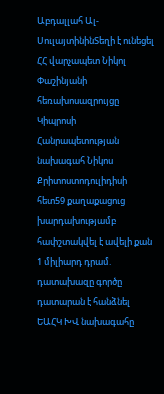Աբդալլահ Ալ-ՍուլայտինինՏեղի է ունեցել ՀՀ վարչապետ Նիկոլ Փաշինյանի հեռախոսազրույցը Կիպրոսի Հանրապետության նախագահ Նիկոս Քրիտոստոդուլիդիսի հետ59 քաղաքացուց խարդախությամբ հափշտակվել է ավելի քան 1 միլիարդ դրամ. դատախազը գործը դատարան է հանձնել ԵԱՀԿ ԽՎ նախագահը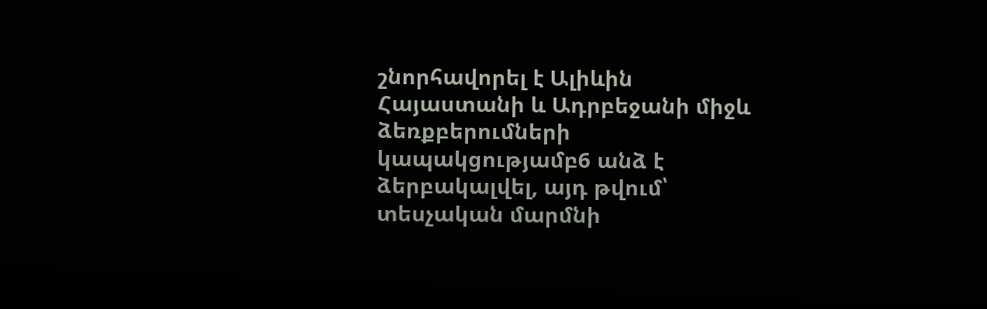շնորհավորել է Ալիևին Հայաստանի և Ադրբեջանի միջև ձեռքբերումների կապակցությամբ6 անձ է ձերբակալվել, այդ թվում՝ տեսչական մարմնի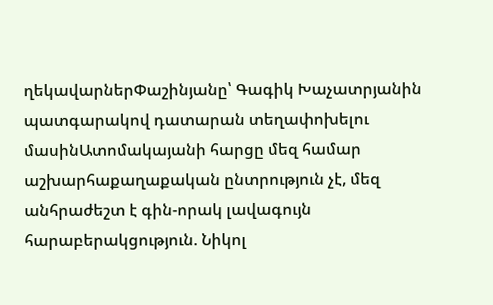ղեկավարներՓաշինյանը՝ Գագիկ Խաչատրյանին պատգարակով դատարան տեղափոխելու մասինԱտոմակայանի հարցը մեզ համար աշխարհաքաղաքական ընտրություն չէ, մեզ անհրաժեշտ է գին-որակ լավագույն հարաբերակցություն. Նիկոլ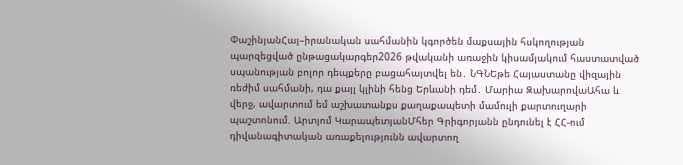ՓաշինյանՀայ–իրանական սահմանին կգործեն մաքսային հսկողության պարզեցված ընթացակարգեր2026 թվականի առաջին կիսամյակում հաստատված սպանության բոլոր դեպքերը բացահայտվել են․ ՆԳՆԵթե Հայաստանը վիզային ռեժիմ սահմանի, դա քայլ կլինի հենց Երևանի դեմ․ Մարիա ԶախարովաԱհա և վերջ, ավարտում եմ աշխատանքս քաղաքապետի մամուլի քարտուղարի պաշտոնում. Արտյոմ ԿարապետյանՄհեր Գրիգորյանն ընդունել է ՀՀ-ում դիվանագիտական առաքելությունն ավարտող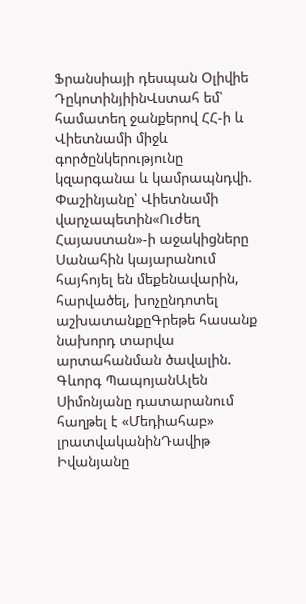Ֆրանսիայի դեսպան Օլիվիե ԴըկոտինյիինՎստահ եմ՝ համատեղ ջանքերով ՀՀ-ի և Վիետնամի միջև գործընկերությունը կզարգանա և կամրապնդվի. Փաշինյանը՝ Վիետնամի վարչապետին«Ուժեղ Հայաստան»-ի աջակիցները Սանահին կայարանում հայհոյել են մեքենավարին, հարվածել, խոչընդոտել աշխատանքըԳրեթե հասանք նախորդ տարվա արտահանման ծավալին. Գևորգ ՊապոյանԱլեն Սիմոնյանը դատարանում հաղթել է «Մեդիահաբ» լրատվականինԴավիթ Իվանյանը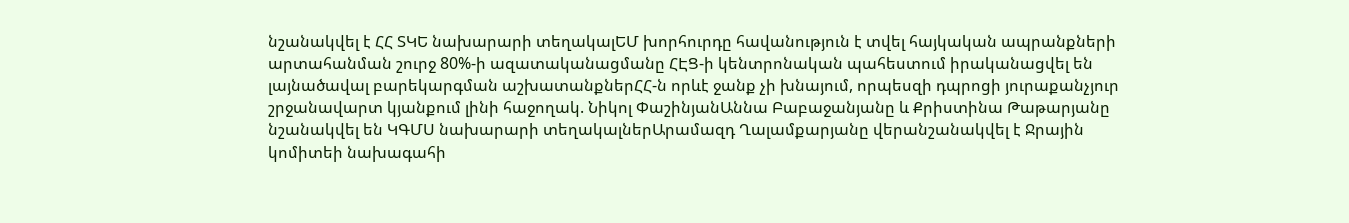նշանակվել է ՀՀ ՏԿԵ նախարարի տեղակալԵՄ խորհուրդը հավանություն է տվել հայկական ապրանքների արտահանման շուրջ 80%-ի ազատականացմանը ՀԷՑ-ի կենտրոնական պահեստում իրականացվել են լայնածավալ բարեկարգման աշխատանքներՀՀ-ն որևէ ջանք չի խնայում, որպեսզի դպրոցի յուրաքանչյուր շրջանավարտ կյանքում լինի հաջողակ. Նիկոլ ՓաշինյանԱննա Բաբաջանյանը և Քրիստինա Թաթարյանը նշանակվել են ԿԳՄՍ նախարարի տեղակալներԱրամազդ Ղալամքարյանը վերանշանակվել է Ջրային կոմիտեի նախագահի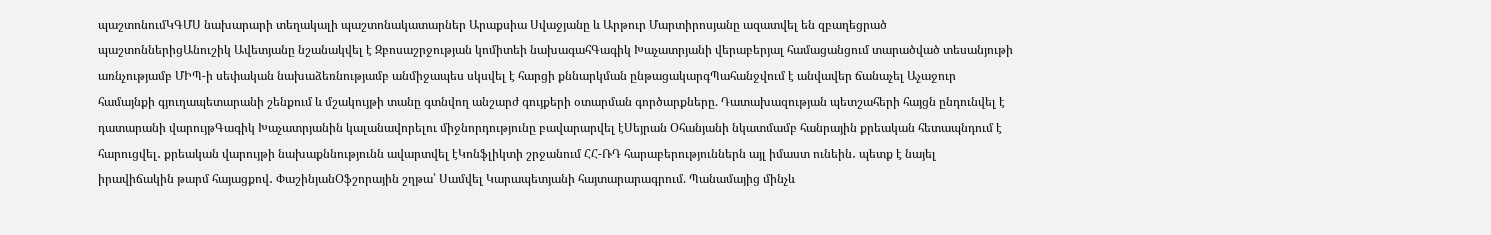պաշտոնումԿԳՄՍ նախարարի տեղակալի պաշտոնակատարներ Արաքսիա Սվաջյանը և Արթուր Մարտիրոսյանը ազատվել են զբաղեցրած պաշտոններիցԱնուշիկ Ավետյանը նշանակվել է Զբոսաշրջության կոմիտեի նախագահԳագիկ Խաչատրյանի վերաբերյալ համացանցում տարածված տեսանյութի առնչությամբ ՄԻՊ-ի սեփական նախաձեռնությամբ անմիջապես սկսվել է հարցի քննարկման ընթացակարգՊահանջվում է անվավեր ճանաչել Աչաջուր համայնքի գյուղապետարանի շենքում և մշակույթի տանը գտնվող անշարժ գույքերի օտարման գործարքները. Դատախազության պետշահերի հայցն ընդունվել է դատարանի վարույթԳագիկ Խաչատրյանին կալանավորելու միջնորդությունը բավարարվել էՍեյրան Օհանյանի նկատմամբ հանրային քրեական հետապնդում է հարուցվել․ քրեական վարույթի նախաքննությունն ավարտվել էԿոնֆլիկտի շրջանում ՀՀ-ՌԴ հարաբերություններն այլ իմաստ ունեին․ պետք է նայել իրավիճակին թարմ հայացքով․ ՓաշինյանՕֆշորային շղթա՝ Սամվել Կարապետյանի հայտարարագրում. Պանամայից մինչև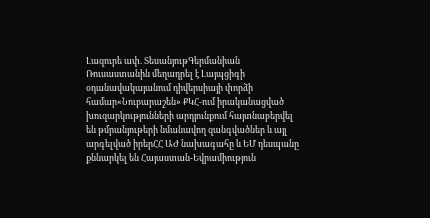Լազուրե ափ. ՏեսանյութԳերմանիան Ռուսաստանին մեղադրել է Լայպցիգի օդանավակայանում դիվերսիայի փորձի համար«Նուբարաշեն» ՔԿՀ-ում իրականացված խուզարկությունների արդյունքում հայտնաբերվել են թմրանյութերի նմանավող զանգվածներ և այլ արգելված իրերՀՀ ԱԺ նախագահը և ԵՄ դեսպանը քննարկել են Հայաստան-Եվրամիություն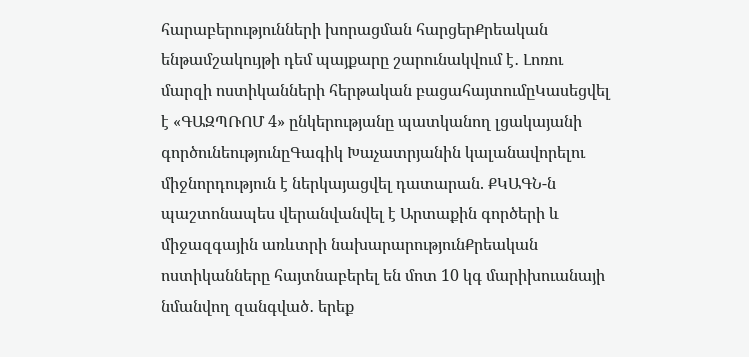հարաբերությունների խորացման հարցերՔրեական ենթամշակույթի դեմ պայքարը շարունակվում է․ Լոռու մարզի ոստիկանների հերթական բացահայտումըԿասեցվել է «ԳԱԶՊՌՈՄ 4» ընկերությանը պատկանող լցակայանի գործունեությունըԳագիկ Խաչատրյանին կալանավորելու միջնորդություն է ներկայացվել դատարան. ՔԿԱԳՆ-ն պաշտոնապես վերանվանվել է Արտաքին գործերի և միջազգային առևտրի նախարարությունՔրեական ոստիկանները հայտնաբերել են մոտ 10 կգ մարիխուանայի նմանվող զանգված․ երեք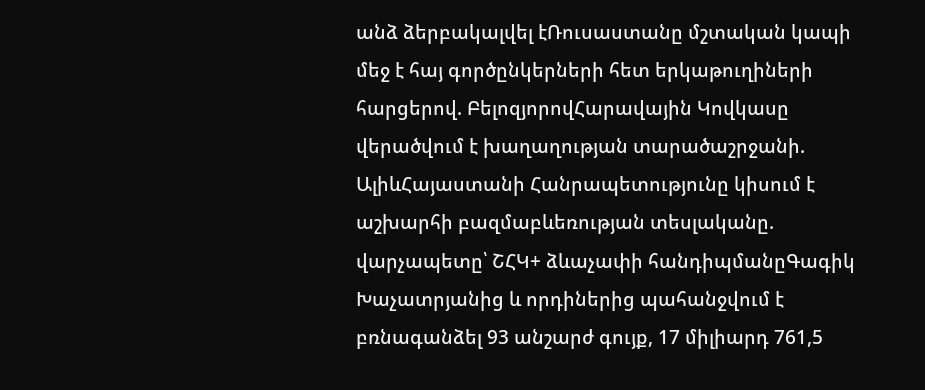անձ ձերբակալվել էՌուսաստանը մշտական կապի մեջ է հայ գործընկերների հետ երկաթուղիների հարցերով. ԲելոզյորովՀարավային Կովկասը վերածվում է խաղաղության տարածաշրջանի. ԱլիևՀայաստանի Հանրապետությունը կիսում է աշխարհի բազմաբևեռության տեսլականը. վարչապետը՝ ՇՀԿ+ ձևաչափի հանդիպմանըԳագիկ Խաչատրյանից և որդիներից պահանջվում է բռնագանձել 93 անշարժ գույք, 17 միլիարդ 761,5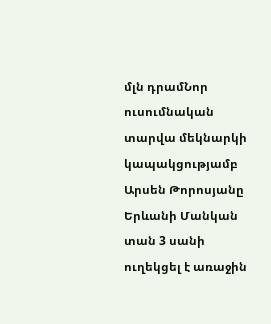մլն դրամՆոր ուսումնական տարվա մեկնարկի կապակցությամբ Արսեն Թորոսյանը Երևանի Մանկան տան 3 սանի ուղեկցել է առաջին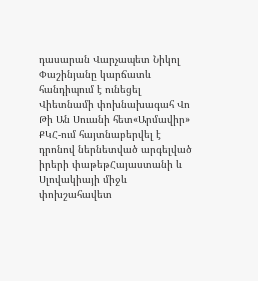դասարան Վարչապետ Նիկոլ Փաշինյանը կարճատև հանդիպում է ունեցել Վիետնամի փոխնախագահ Վո Թի Ան Սուանի հետ«Արմավիր» ՔԿՀ-ում հայտնաբերվել է դրոնով ներնետված արգելված իրերի փաթեթՀայաստանի և Սլովակիայի միջև փոխշահավետ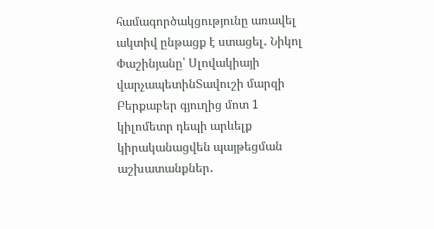համագործակցությունը առավել ակտիվ ընթացք է ստացել․ Նիկոլ Փաշինյանը՝ Սլովակիայի վարչապետինՏավուշի մարզի Բերքաբեր գյուղից մոտ 1 կիլոմետր դեպի արևելք կիրականացվեն պայթեցման աշխատանքներ․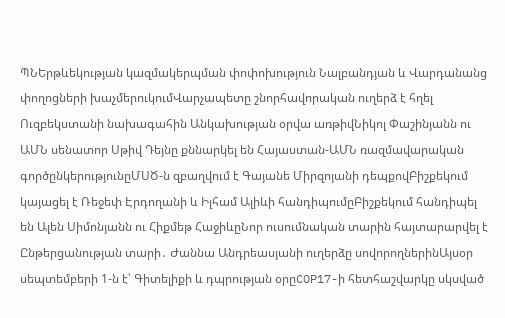ՊՆԵրթևեկության կազմակերպման փոփոխություն Նալբանդյան և Վարդանանց փողոցների խաչմերուկումՎարչապետը շնորհավորական ուղերձ է հղել Ուզբեկստանի նախագահին Անկախության օրվա առթիվՆիկոլ Փաշինյանն ու ԱՄՆ սենատոր Սթիվ Դեյնը քննարկել են Հայաստան-ԱՄՆ ռազմավարական գործընկերությունըՄՍԾ-ն զբաղվում է Գայանե Միրզոյանի դեպքովԲիշքեկում կայացել է Ռեջեփ Էրդողանի և Իլհամ Ալիևի հանդիպումըԲիշքեկում հանդիպել են Ալեն Սիմոնյանն ու Հիքմեթ ՀաջիևըՆոր ուսումնական տարին հայտարարվել է Ընթերցանության տարի․ Ժաննա Անդրեասյանի ուղերձը սովորողներինԱյսօր սեպտեմբերի 1-ն է՝ Գիտելիքի և դպրության օրըCOP17-ի հետհաշվարկը սկսված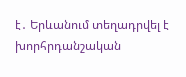է․ Երևանում տեղադրվել է խորհրդանշական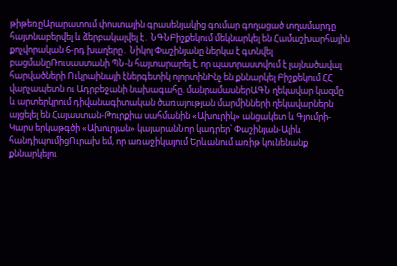թիթեռըԱրարատում փոստային գրասենյակից գումար գողացած տղամարդը հայտնաբերվել և ձերբակալվել է․ ՆԳՆԲիշքեկում մեկնարկել են Համաշխարհային քոչվորական 6-րդ խաղերը․ Նիկոլ Փաշինյանը ներկա է գտնվել բացմանըՌուսաստանի ՊՆ-ն հայտարարել է, որ պատրաստվում է լայնածավալ հարվածների Ուկրաինայի էներգետիկ ոլորտինԻնչ են քննարկել Բիշքեկում ՀՀ վարչապետն ու Ադրբեջանի նախագահը. մանրամասներԱԳՆ ղեկավար կազմը և արտերկրում դիվանագիտական ծառայության մարմինների ղեկավարներն այցելել են Հայաստան-Թուրքիա սահմանին «Ախուրիկ» անցակետ և Գյումրի-Կարս երկաթգծի «Ախուրյան» կայարանՆոր կադրեր՝ Փաշինյան-Ալիև հանդիպումիցՈւրախ եմ, որ առաջիկայում Երևանում առիթ կունենանք քննարկելու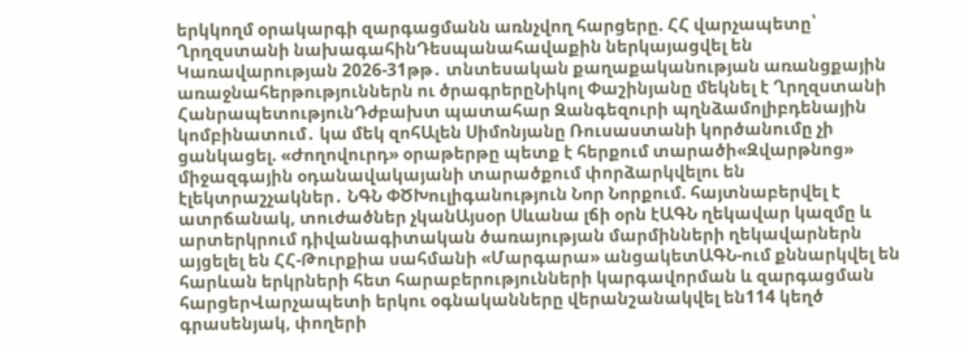երկկողմ օրակարգի զարգացմանն առնչվող հարցերը. ՀՀ վարչապետը՝ Ղրղզստանի նախագահինԴեսպանահավաքին ներկայացվել են Կառավարության 2026-31թթ․ տնտեսական քաղաքականության առանցքային առաջնահերթություններն ու ծրագրերըՆիկոլ Փաշինյանը մեկնել է Ղրղզստանի ՀանրապետությունԴժբախտ պատահար Զանգեզուրի պղնձամոլիբդենային կոմբինատում․ կա մեկ զոհԱլեն Սիմոնյանը Ռուսաստանի կործանումը չի ցանկացել. «Ժողովուրդ» օրաթերթը պետք է հերքում տարածի«Զվարթնոց» միջազգային օդանավակայանի տարածքում փորձարկվելու են էլեկտրաշչակներ․ ՆԳՆ ՓԾԽուլիգանություն Նոր Նորքում. հայտնաբերվել է ատրճանակ, տուժածներ չկանԱյսօր Սևանա լճի օրն էԱԳՆ ղեկավար կազմը և արտերկրում դիվանագիտական ծառայության մարմինների ղեկավարներն այցելել են ՀՀ-Թուրքիա սահմանի «Մարգարա» անցակետԱԳՆ-ում քննարկվել են հարևան երկրների հետ հարաբերությունների կարգավորման և զարգացման հարցերՎարչապետի երկու օգնականները վերանշանակվել են114 կեղծ գրասենյակ, փողերի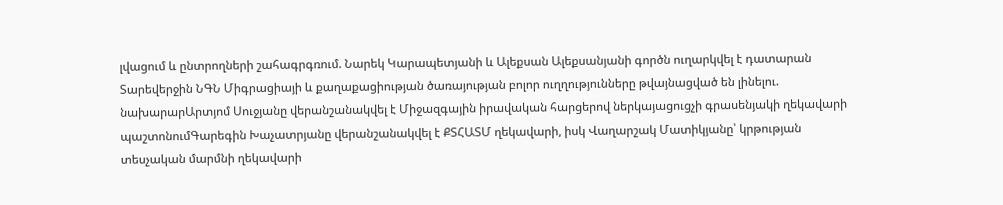լվացում և ընտրողների շահագրգռում. Նարեկ Կարապետյանի և Ալեքսան Ալեքսանյանի գործն ուղարկվել է դատարան Տարեվերջին ՆԳՆ Միգրացիայի և քաղաքացիության ծառայության բոլոր ուղղությունները թվայնացված են լինելու. նախարարԱրտյոմ Սուջյանը վերանշանակվել է Միջազգային իրավական հարցերով ներկայացուցչի գրասենյակի ղեկավարի պաշտոնումԳարեգին Խաչատրյանը վերանշանակվել է ՔՏՀԱՏՄ ղեկավարի, իսկ Վաղարշակ Մատիկյանը՝ կրթության տեսչական մարմնի ղեկավարի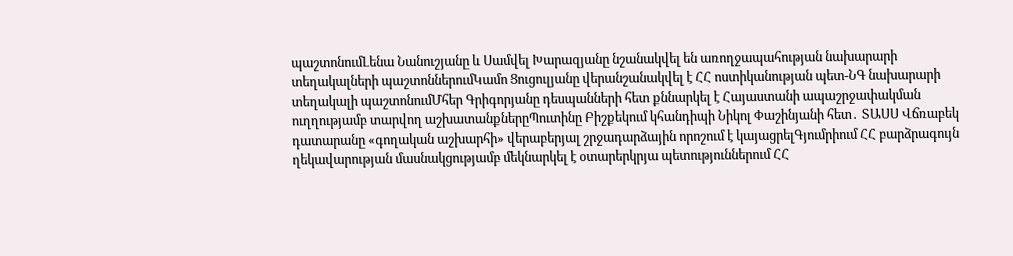պաշտոնումԼենա Նանուշյանը և Սամվել Խարազյանը նշանակվել են առողջապահության նախարարի տեղակալների պաշտոններումԿամո Ցուցուլյանը վերանշանակվել է ՀՀ ոստիկանության պետ-ՆԳ նախարարի տեղակալի պաշտոնումՄհեր Գրիգորյանը դեսպանների հետ քննարկել է Հայաստանի ապաշրջափակման ուղղությամբ տարվող աշխատանքներըՊուտինը Բիշքեկում կհանդիպի Նիկոլ Փաշինյանի հետ․ ՏԱՍՍ Վճռաբեկ դատարանը «գողական աշխարհի» վերաբերյալ շրջադարձային որոշում է կայացրելԳյումրիում ՀՀ բարձրագույն ղեկավարության մասնակցությամբ մեկնարկել է օտարերկրյա պետություններում ՀՀ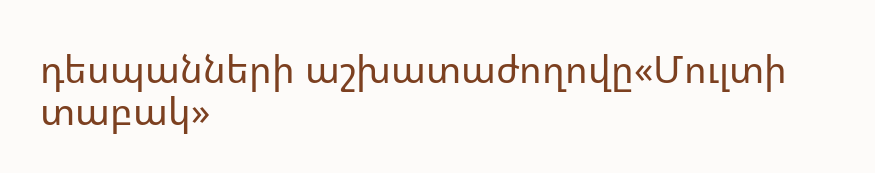դեսպանների աշխատաժողովը«Մուլտի տաբակ»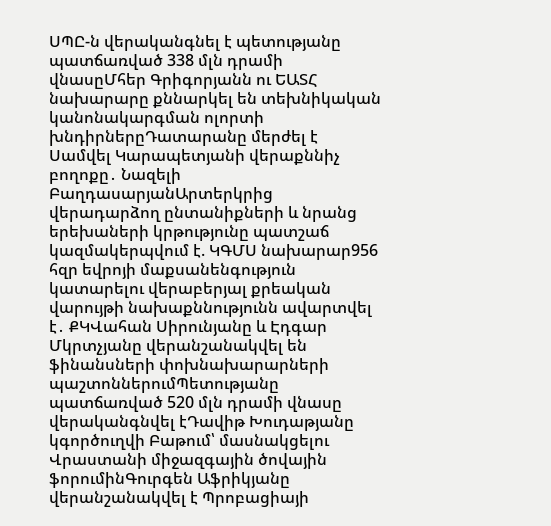ՍՊԸ-ն վերականգնել է պետությանը պատճառված 338 մլն դրամի վնասըՄհեր Գրիգորյանն ու ԵԱՏՀ նախարարը քննարկել են տեխնիկական կանոնակարգման ոլորտի խնդիրներըԴատարանը մերժել է Սամվել Կարապետյանի վերաքննիչ բողոքը․ Նազելի ԲաղդասարյանԱրտերկրից վերադարձող ընտանիքների և նրանց երեխաների կրթությունը պատշաճ կազմակերպվում է. ԿԳՄՍ նախարար956 հզր եվրոյի մաքսանենգություն կատարելու վերաբերյալ քրեական վարույթի նախաքննությունն ավարտվել է․ ՔԿՎահան Սիրունյանը և Էդգար Մկրտչյանը վերանշանակվել են ֆինանսների փոխնախարարների պաշտոններումՊետությանը պատճառված 520 մլն դրամի վնասը վերականգնվել էԴավիթ Խուդաթյանը կգործուղվի Բաթում՝ մասնակցելու Վրաստանի միջազգային ծովային ֆորումինԳուրգեն Աֆրիկյանը վերանշանակվել է Պրոբացիայի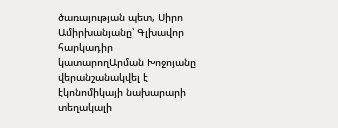ծառայության պետ, Սիրո Ամիրխանյանը՝ Գլխավոր հարկադիր կատարողԱրման Խոջոյանը վերանշանակվել է էկոնոմիկայի նախարարի տեղակալի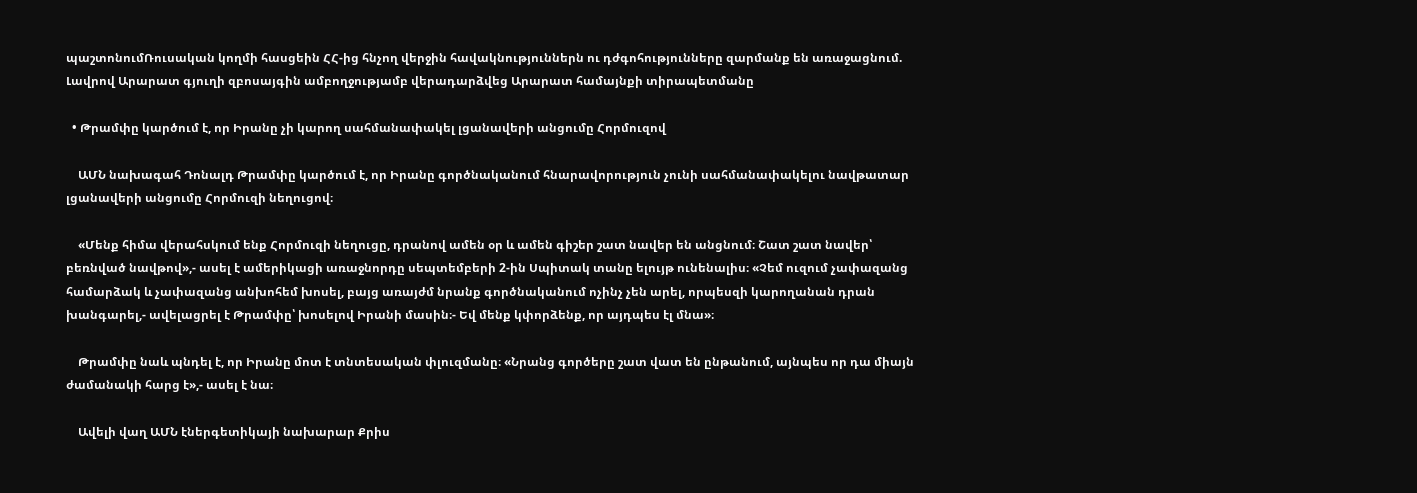պաշտոնումՌուսական կողմի հասցեին ՀՀ-ից հնչող վերջին հավակնություններն ու դժգոհությունները զարմանք են առաջացնում. Լավրով Արարատ գյուղի զբոսայգին ամբողջությամբ վերադարձվեց Արարատ համայնքի տիրապետմանը

  • Թրամփը կարծում է, որ Իրանը չի կարող սահմանափակել լցանավերի անցումը Հորմուզով

    ԱՄՆ նախագահ Դոնալդ Թրամփը կարծում է, որ Իրանը գործնականում հնարավորություն չունի սահմանափակելու նավթատար լցանավերի անցումը Հորմուզի նեղուցով։

    «Մենք հիմա վերահսկում ենք Հորմուզի նեղուցը, դրանով ամեն օր և ամեն գիշեր շատ նավեր են անցնում։ Շատ շատ նավեր՝ բեռնված նավթով»,- ասել է ամերիկացի առաջնորդը սեպտեմբերի 2-ին Սպիտակ տանը ելույթ ունենալիս։ «Չեմ ուզում չափազանց համարձակ և չափազանց անխոհեմ խոսել, բայց առայժմ նրանք գործնականում ոչինչ չեն արել, որպեսզի կարողանան դրան խանգարել,- ավելացրել է Թրամփը՝ խոսելով Իրանի մասին։- Եվ մենք կփորձենք, որ այդպես էլ մնա»։

    Թրամփը նաև պնդել է, որ Իրանը մոտ է տնտեսական փլուզմանը։ «Նրանց գործերը շատ վատ են ընթանում, այնպես որ դա միայն ժամանակի հարց է»,- ասել է նա։

    Ավելի վաղ ԱՄՆ էներգետիկայի նախարար Քրիս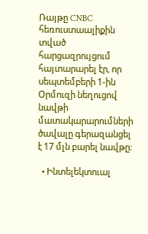Ռայթը CNBC հեռուստաալիքին տված հարցազրույցում հայտարարել էր, որ սեպտեմբերի 1-ին Օրմուզի նեղուցով նավթի մատակարարումների ծավալը գերազանցել է 17 մլն բարել նավթը։

  • Ինտելեկտուալ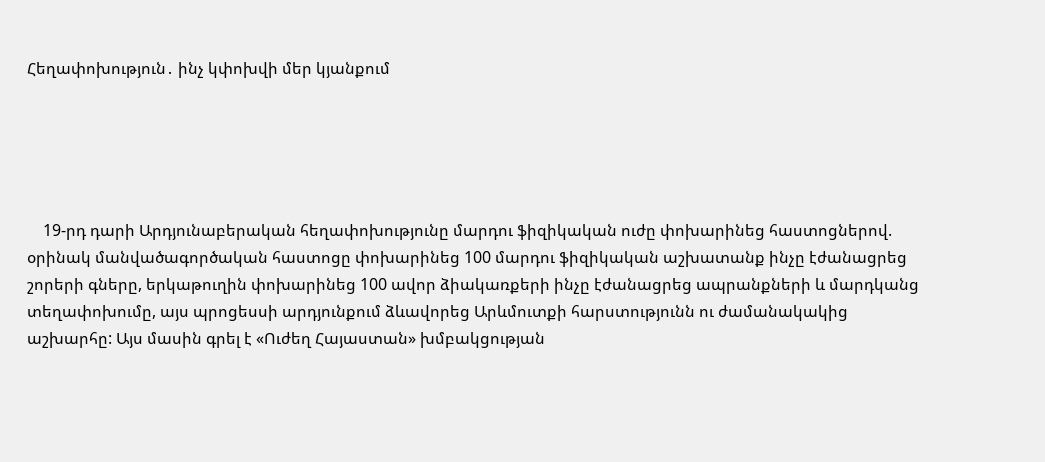Հեղափոխություն․ ինչ կփոխվի մեր կյանքում





    19-րդ դարի Արդյունաբերական հեղափոխությունը մարդու ֆիզիկական ուժը փոխարինեց հաստոցներով. օրինակ մանվածագործական հաստոցը փոխարինեց 100 մարդու ֆիզիկական աշխատանք ինչը էժանացրեց շորերի գները, երկաթուղին փոխարինեց 100 ավոր ձիակառքերի ինչը էժանացրեց ապրանքների և մարդկանց տեղափոխումը, այս պրոցեսսի արդյունքում ձևավորեց Արևմուտքի հարստությունն ու ժամանակակից աշխարհը: Այս մասին գրել է «Ուժեղ Հայաստան» խմբակցության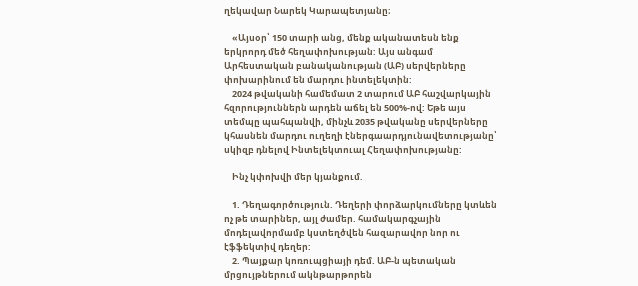ղեկավար Նարեկ Կարապետյանը։

    «Այսօր՝ 150 տարի անց, մենք ականատեսն ենք երկրորդ մեծ հեղափոխության: Այս անգամ Արհեստական բանականության (ԱԲ) սերվերները փոխարինում են մարդու ինտելեկտին:
    2024 թվականի համեմատ 2 տարում ԱԲ հաշվարկային հզորություններն արդեն աճել են 500%-ով: Եթե այս տեմպը պահպանվի, մինչև 2035 թվականը սերվերները կհասնեն մարդու ուղեղի էներգաարդյունավետությանը՝ սկիզբ դնելով Ինտելեկտուալ Հեղափոխությանը:

    Ինչ կփոխվի մեր կյանքում.

    1. Դեղագործություն. Դեղերի փորձարկումները կտևեն ոչ թե տարիներ, այլ ժամեր. համակարգչային մոդելավորմամբ կստեղծվեն հազարավոր նոր ու էֆֆեկտիվ դեղեր:
    2. Պայքար կոռուպցիայի դեմ. ԱԲ-ն պետական մրցույթներում ակնթարթորեն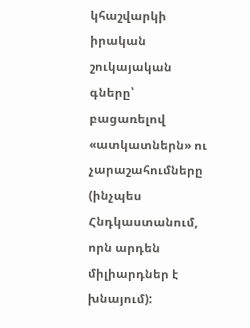կհաշվարկի իրական շուկայական գները՝ բացառելով «ատկատներն» ու չարաշահումները (ինչպես Հնդկաստանում, որն արդեն միլիարդներ է խնայում):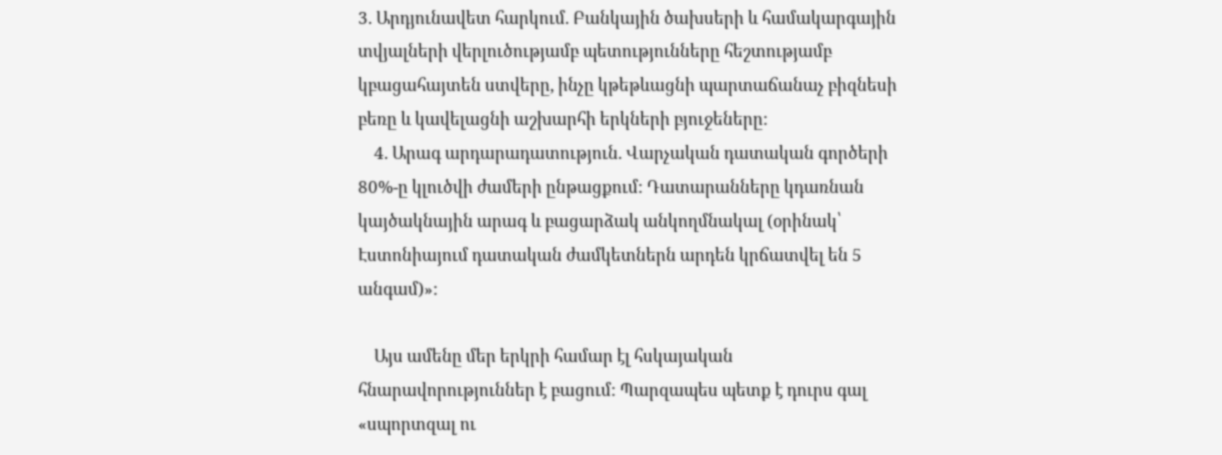3. Արդյունավետ հարկում. Բանկային ծախսերի և համակարգային տվյալների վերլուծությամբ պետությունները հեշտությամբ կբացահայտեն ստվերը, ինչը կթեթևացնի պարտաճանաչ բիզնեսի բեռը և կավելացնի աշխարհի երկների բյուջեները:
    4. Արագ արդարադատություն. Վարչական դատական գործերի 80%-ը կլուծվի ժամերի ընթացքում: Դատարանները կդառնան կայծակնային արագ և բացարձակ անկողմնակալ (օրինակ՝ Էստոնիայում դատական ժամկետներն արդեն կրճատվել են 5 անգամ)»:

    Այս ամենը մեր երկրի համար էլ հսկայական հնարավորություններ է բացում: Պարզապես պետք է դուրս գալ «սպորտզալ ու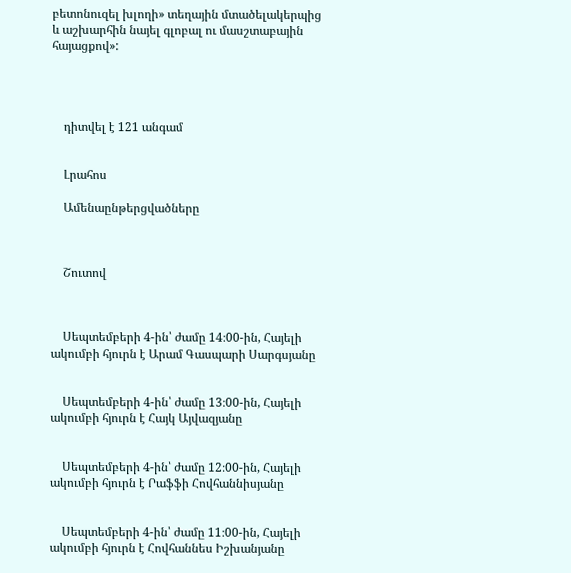բետոնուզել խլողի» տեղային մտածելակերպից և աշխարհին նայել գլոբալ ու մասշտաբային հայացքով»:




    դիտվել է 121 անգամ


    Լրահոս

    Ամենաընթերցվածները



    Շուտով



    Սեպտեմբերի 4-ին՝ ժամը 14։00-ին, Հայելի ակումբի հյուրն է Արամ Գասպարի Սարգսյանը


    Սեպտեմբերի 4-ին՝ ժամը 13։00-ին, Հայելի ակումբի հյուրն է Հայկ Այվազյանը


    Սեպտեմբերի 4-ին՝ ժամը 12։00-ին, Հայելի ակումբի հյուրն է Րաֆֆի Հովհաննիսյանը


    Սեպտեմբերի 4-ին՝ ժամը 11։00-ին, Հայելի ակումբի հյուրն է Հովհաննես Իշխանյանը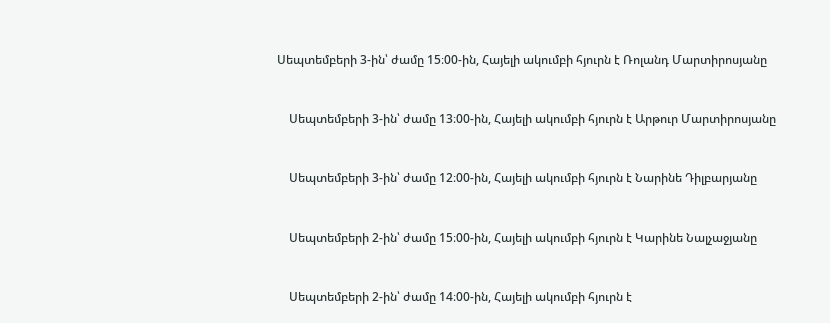Սեպտեմբերի 3-ին՝ ժամը 15։00-ին, Հայելի ակումբի հյուրն է Ռոլանդ Մարտիրոսյանը


    Սեպտեմբերի 3-ին՝ ժամը 13։00-ին, Հայելի ակումբի հյուրն է Արթուր Մարտիրոսյանը


    Սեպտեմբերի 3-ին՝ ժամը 12։00-ին, Հայելի ակումբի հյուրն է Նարինե Դիլբարյանը


    Սեպտեմբերի 2-ին՝ ժամը 15։00-ին, Հայելի ակումբի հյուրն է Կարինե Նալչաջյանը


    Սեպտեմբերի 2-ին՝ ժամը 14։00-ին, Հայելի ակումբի հյուրն է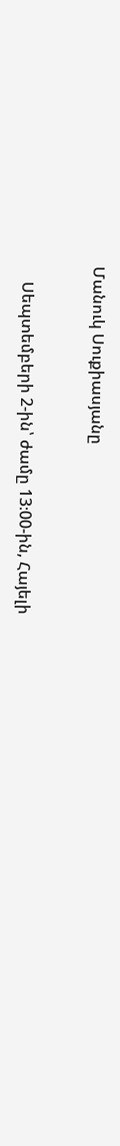Մանուկ Սուքիասյանը


    Սեպտեմբերի 2-ին՝ ժամը 13։00-ին, Հայելի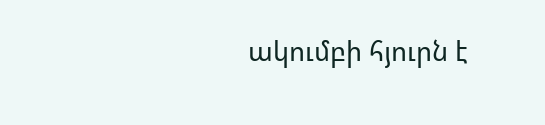ակումբի հյուրն է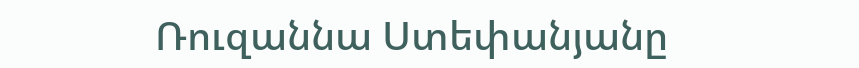Ռուզաննա Ստեփանյանը